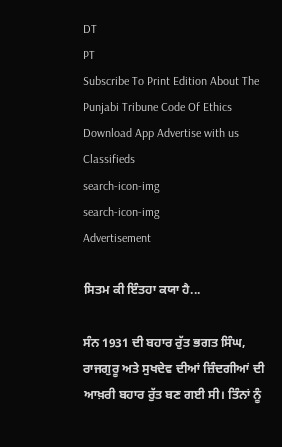DT
PT
Subscribe To Print Edition About The Punjabi Tribune Code Of Ethics Download App Advertise with us Classifieds
search-icon-img
search-icon-img
Advertisement

ਸਿਤਮ ਕੀ ਇੰਤਹਾ ਕਯਾ ਹੈ...

ਸੰਨ 1931 ਦੀ ਬਹਾਰ ਰੁੱਤ ਭਗਤ ਸਿੰਘ, ਰਾਜਗੁਰੂ ਅਤੇ ਸੁਖਦੇਵ ਦੀਆਂ ਜ਼ਿੰਦਗੀਆਂ ਦੀ ਆਖ਼ਰੀ ਬਹਾਰ ਰੁੱਤ ਬਣ ਗਈ ਸੀ। ਤਿੰਨਾਂ ਨੂੰ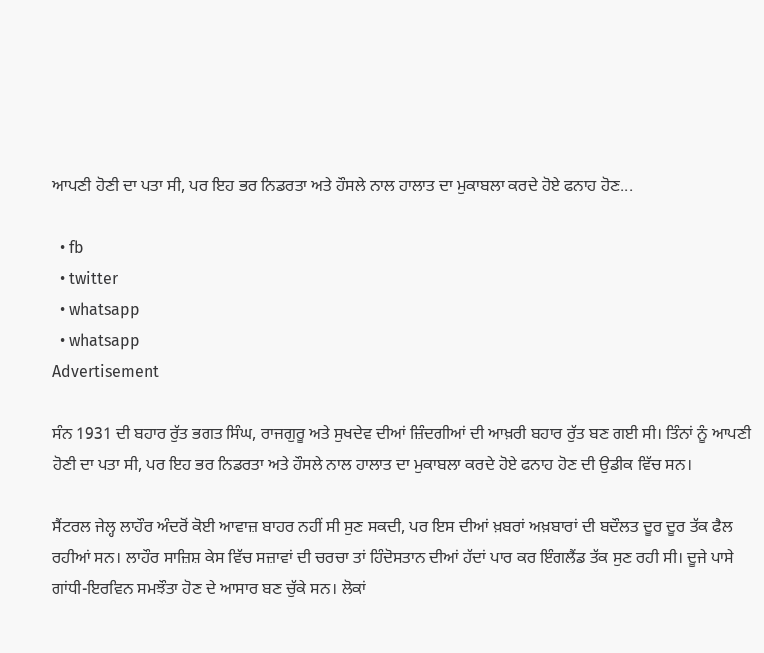ਆਪਣੀ ਹੋਣੀ ਦਾ ਪਤਾ ਸੀ, ਪਰ ਇਹ ਭਰ ਨਿਡਰਤਾ ਅਤੇ ਹੌਸਲੇ ਨਾਲ ਹਾਲਾਤ ਦਾ ਮੁਕਾਬਲਾ ਕਰਦੇ ਹੋਏ ਫਨਾਹ ਹੋਣ...

  • fb
  • twitter
  • whatsapp
  • whatsapp
Advertisement

ਸੰਨ 1931 ਦੀ ਬਹਾਰ ਰੁੱਤ ਭਗਤ ਸਿੰਘ, ਰਾਜਗੁਰੂ ਅਤੇ ਸੁਖਦੇਵ ਦੀਆਂ ਜ਼ਿੰਦਗੀਆਂ ਦੀ ਆਖ਼ਰੀ ਬਹਾਰ ਰੁੱਤ ਬਣ ਗਈ ਸੀ। ਤਿੰਨਾਂ ਨੂੰ ਆਪਣੀ ਹੋਣੀ ਦਾ ਪਤਾ ਸੀ, ਪਰ ਇਹ ਭਰ ਨਿਡਰਤਾ ਅਤੇ ਹੌਸਲੇ ਨਾਲ ਹਾਲਾਤ ਦਾ ਮੁਕਾਬਲਾ ਕਰਦੇ ਹੋਏ ਫਨਾਹ ਹੋਣ ਦੀ ਉਡੀਕ ਵਿੱਚ ਸਨ।

ਸੈਂਟਰਲ ਜੇਲ੍ਹ ਲਾਹੌਰ ਅੰਦਰੋਂ ਕੋਈ ਆਵਾਜ਼ ਬਾਹਰ ਨਹੀਂ ਸੀ ਸੁਣ ਸਕਦੀ, ਪਰ ਇਸ ਦੀਆਂ ਖ਼ਬਰਾਂ ਅਖ਼ਬਾਰਾਂ ਦੀ ਬਦੌਲਤ ਦੂਰ ਦੂਰ ਤੱਕ ਫੈਲ ਰਹੀਆਂ ਸਨ। ਲਾਹੌਰ ਸਾਜ਼ਿਸ਼ ਕੇਸ ਵਿੱਚ ਸਜ਼ਾਵਾਂ ਦੀ ਚਰਚਾ ਤਾਂ ਹਿੰਦੋਸਤਾਨ ਦੀਆਂ ਹੱਦਾਂ ਪਾਰ ਕਰ ਇੰਗਲੈਂਡ ਤੱਕ ਸੁਣ ਰਹੀ ਸੀ। ਦੂਜੇ ਪਾਸੇ ਗਾਂਧੀ-ਇਰਵਿਨ ਸਮਝੌਤਾ ਹੋਣ ਦੇ ਆਸਾਰ ਬਣ ਚੁੱਕੇ ਸਨ। ਲੋਕਾਂ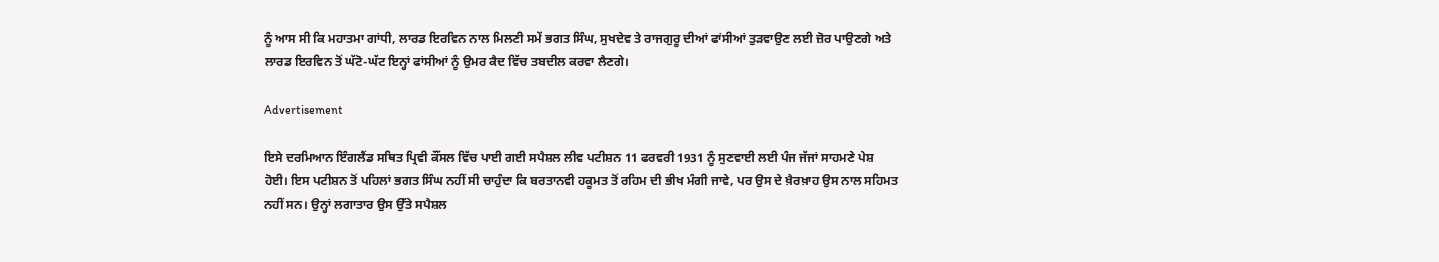ਨੂੰ ਆਸ ਸੀ ਕਿ ਮਹਾਤਮਾ ਗਾਂਧੀ, ਲਾਰਡ ਇਰਵਿਨ ਨਾਲ ਮਿਲਣੀ ਸਮੇਂ ਭਗਤ ਸਿੰਘ, ਸੁਖਦੇਵ ਤੇ ਰਾਜਗੁਰੂ ਦੀਆਂ ਫਾਂਸੀਆਂ ਤੁੜਵਾਉਣ ਲਈ ਜ਼ੋਰ ਪਾਉਣਗੇ ਅਤੇ ਲਾਰਡ ਇਰਵਿਨ ਤੋਂ ਘੱਟੋ-ਘੱਟ ਇਨ੍ਹਾਂ ਫਾਂਸੀਆਂ ਨੂੰ ਉਮਰ ਕੈਦ ਵਿੱਚ ਤਬਦੀਲ ਕਰਵਾ ਲੈਣਗੇ।

Advertisement

ਇਸੇ ਦਰਮਿਆਨ ਇੰਗਲੈਂਡ ਸਥਿਤ ਪ੍ਰਿਵੀ ਕੌਂਸਲ ਵਿੱਚ ਪਾਈ ਗਈ ਸਪੈਸ਼ਲ ਲੀਵ ਪਟੀਸ਼ਨ 11 ਫਰਵਰੀ 1931 ਨੂੰ ਸੁਣਵਾਈ ਲਈ ਪੰਜ ਜੱਜਾਂ ਸਾਹਮਣੇ ਪੇਸ਼ ਹੋਈ। ਇਸ ਪਟੀਸ਼ਨ ਤੋਂ ਪਹਿਲਾਂ ਭਗਤ ਸਿੰਘ ਨਹੀਂ ਸੀ ਚਾਹੁੰਦਾ ਕਿ ਬਰਤਾਨਵੀ ਹਕੂਮਤ ਤੋਂ ਰਹਿਮ ਦੀ ਭੀਖ ਮੰਗੀ ਜਾਵੇ, ਪਰ ਉਸ ਦੇ ਖ਼ੈਰਖ਼ਾਹ ਉਸ ਨਾਲ ਸਹਿਮਤ ਨਹੀਂ ਸਨ। ਉਨ੍ਹਾਂ ਲਗਾਤਾਰ ਉਸ ਉੱਤੇ ਸਪੈਸ਼ਲ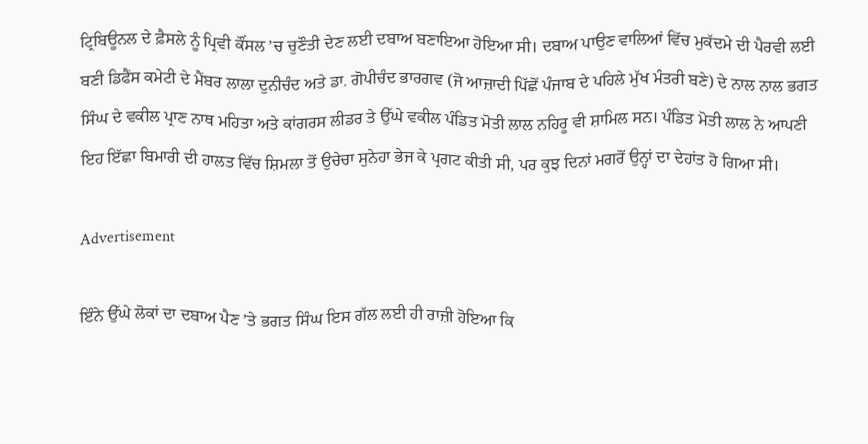ਟ੍ਰਿਬਿਊਨਲ ਦੇ ਫ਼ੈਸਲੇ ਨੂੰ ਪ੍ਰਿਵੀ ਕੌਂਸਲ ’ਚ ਚੁਣੌਤੀ ਦੇਣ ਲਈ ਦਬਾਅ ਬਣਾਇਆ ਹੋਇਆ ਸੀ। ਦਬਾਅ ਪਾਉਣ ਵਾਲਿਆਂ ਵਿੱਚ ਮੁਕੱਦਮੇ ਦੀ ਪੈਰਵੀ ਲਈ ਬਣੀ ਡਿਫੈਂਸ ਕਮੇਟੀ ਦੇ ਮੈਂਬਰ ਲਾਲਾ ਦੁਨੀਚੰਦ ਅਤੇ ਡਾ. ਗੋਪੀਚੰਦ ਭਾਰਗਵ (ਜੋ ਆਜ਼ਾਦੀ ਪਿੱਛੋਂ ਪੰਜਾਬ ਦੇ ਪਹਿਲੇ ਮੁੱਖ ਮੰਤਰੀ ਬਣੇ) ਦੇ ਨਾਲ ਨਾਲ ਭਗਤ ਸਿੰਘ ਦੇ ਵਕੀਲ ਪ੍ਰਾਣ ਨਾਥ ਮਹਿਤਾ ਅਤੇ ਕਾਂਗਰਸ ਲੀਡਰ ਤੇ ਉੱਘੇ ਵਕੀਲ ਪੰਡਿਤ ਮੋਤੀ ਲਾਲ ਨਹਿਰੂ ਵੀ ਸ਼ਾਮਿਲ ਸਨ। ਪੰਡਿਤ ਮੋਤੀ ਲਾਲ ਨੇ ਆਪਣੀ ਇਹ ਇੱਛਾ ਬਿਮਾਰੀ ਦੀ ਹਾਲਤ ਵਿੱਚ ਸ਼ਿਮਲਾ ਤੋਂ ਉਚੇਚਾ ਸੁਨੇਹਾ ਭੇਜ ਕੇ ਪ੍ਰਗਟ ਕੀਤੀ ਸੀ, ਪਰ ਕੁਝ ਦਿਨਾਂ ਮਗਰੋਂ ਉਨ੍ਹਾਂ ਦਾ ਦੇਹਾਂਤ ਹੋ ਗਿਆ ਸੀ।

Advertisement

ਇੰਨੇ ਉੱਘੇ ਲੋਕਾਂ ਦਾ ਦਬਾਅ ਪੈਣ ’ਤੇ ਭਗਤ ਸਿੰਘ ਇਸ ਗੱਲ ਲਈ ਹੀ ਰਾਜ਼ੀ ਹੋਇਆ ਕਿ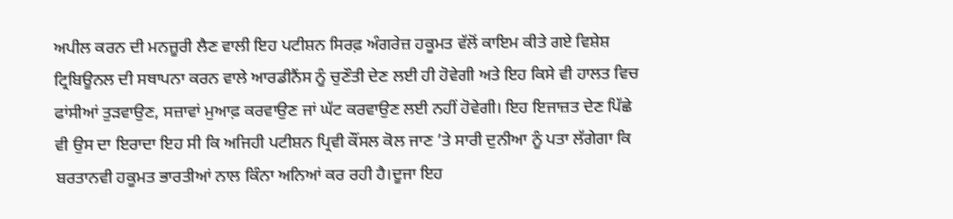ਅਪੀਲ ਕਰਨ ਦੀ ਮਨਜ਼ੂਰੀ ਲੈਣ ਵਾਲੀ ਇਹ ਪਟੀਸ਼ਨ ਸਿਰਫ਼ ਅੰਗਰੇਜ਼ ਹਕੂਮਤ ਵੱਲੋਂ ਕਾਇਮ ਕੀਤੇ ਗਏ ਵਿਸ਼ੇਸ਼ ਟ੍ਰਿਬਿਊਨਲ ਦੀ ਸਥਾਪਨਾ ਕਰਨ ਵਾਲੇ ਆਰਡੀਨੈਂਸ ਨੂੰ ਚੁਣੌਤੀ ਦੇਣ ਲਈ ਹੀ ਹੋਵੇਗੀ ਅਤੇ ਇਹ ਕਿਸੇ ਵੀ ਹਾਲਤ ਵਿਚ ਫਾਂਸੀਆਂ ਤੁੜਵਾਉਣ, ਸਜ਼ਾਵਾਂ ਮੁਆਫ਼ ਕਰਵਾਉਣ ਜਾਂ ਘੱਟ ਕਰਵਾਉਣ ਲਈ ਨਹੀਂ ਹੋਵੇਗੀ। ਇਹ ਇਜਾਜ਼ਤ ਦੇਣ ਪਿੱਛੇ ਵੀ ਉਸ ਦਾ ਇਰਾਦਾ ਇਹ ਸੀ ਕਿ ਅਜਿਹੀ ਪਟੀਸ਼ਨ ਪ੍ਰਿਵੀ ਕੌਂਸਲ ਕੋਲ ਜਾਣ ’ਤੇ ਸਾਰੀ ਦੁਨੀਆ ਨੂੰ ਪਤਾ ਲੱਗੇਗਾ ਕਿ ਬਰਤਾਨਵੀ ਹਕੂਮਤ ਭਾਰਤੀਆਂ ਨਾਲ ਕਿੰਨਾ ਅਨਿਆਂ ਕਰ ਰਹੀ ਹੈ।ਦੂਜਾ ਇਹ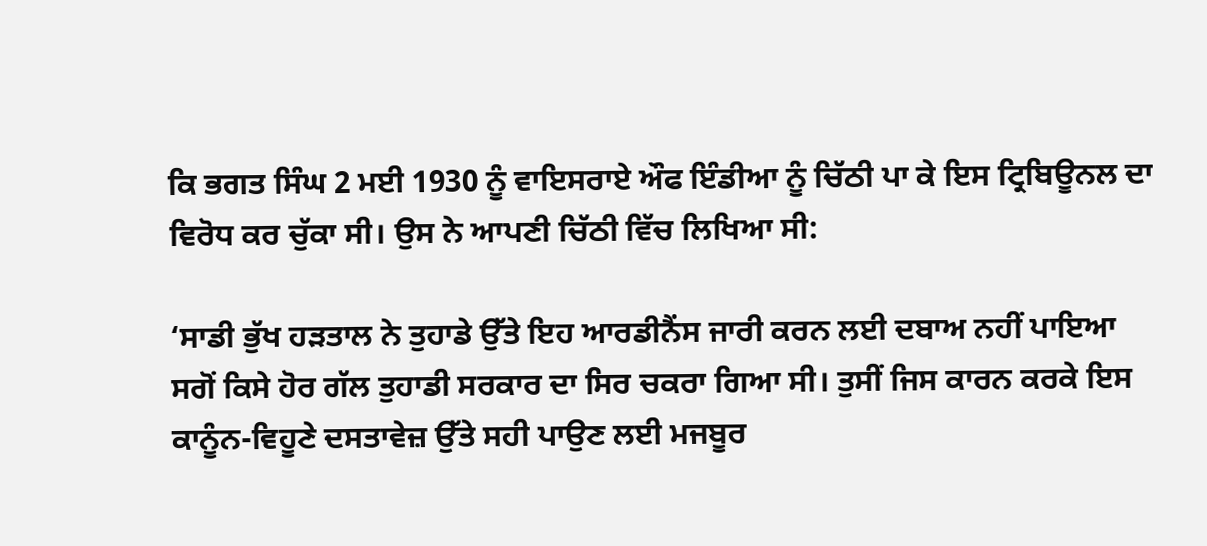ਕਿ ਭਗਤ ਸਿੰਘ 2 ਮਈ 1930 ਨੂੰ ਵਾਇਸਰਾਏ ਔਫ ਇੰਡੀਆ ਨੂੰ ਚਿੱਠੀ ਪਾ ਕੇ ਇਸ ਟ੍ਰਿਬਿਊਨਲ ਦਾ ਵਿਰੋਧ ਕਰ ਚੁੱਕਾ ਸੀ। ਉਸ ਨੇ ਆਪਣੀ ਚਿੱਠੀ ਵਿੱਚ ਲਿਖਿਆ ਸੀ:

‘ਸਾਡੀ ਭੁੱਖ ਹੜਤਾਲ ਨੇ ਤੁਹਾਡੇ ਉੱਤੇ ਇਹ ਆਰਡੀਨੈਂਸ ਜਾਰੀ ਕਰਨ ਲਈ ਦਬਾਅ ਨਹੀਂ ਪਾਇਆ ਸਗੋਂ ਕਿਸੇ ਹੋਰ ਗੱਲ ਤੁਹਾਡੀ ਸਰਕਾਰ ਦਾ ਸਿਰ ਚਕਰਾ ਗਿਆ ਸੀ। ਤੁਸੀਂ ਜਿਸ ਕਾਰਨ ਕਰਕੇ ਇਸ ਕਾਨੂੰਨ-ਵਿਹੂਣੇ ਦਸਤਾਵੇਜ਼ ਉੱਤੇ ਸਹੀ ਪਾਉਣ ਲਈ ਮਜਬੂਰ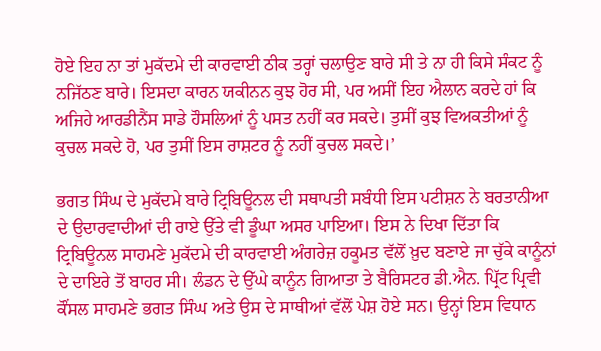ਹੋਏ ਇਹ ਨਾ ਤਾਂ ਮੁਕੱਦਮੇ ਦੀ ਕਾਰਵਾਈ ਠੀਕ ਤਰ੍ਹਾਂ ਚਲਾਉਣ ਬਾਰੇ ਸੀ ਤੇ ਨਾ ਹੀ ਕਿਸੇ ਸੰਕਟ ਨੂੰ ਨਜਿੱਠਣ ਬਾਰੇ। ਇਸਦਾ ਕਾਰਨ ਯਕੀਨਨ ਕੁਝ ਹੋਰ ਸੀ, ਪਰ ਅਸੀਂ ਇਹ ਐਲਾਨ ਕਰਦੇ ਹਾਂ ਕਿ ਅਜਿਹੇ ਆਰਡੀਨੈਂਸ ਸਾਡੇ ਹੌਸਲਿਆਂ ਨੂੰ ਪਸਤ ਨਹੀਂ ਕਰ ਸਕਦੇ। ਤੁਸੀਂ ਕੁਝ ਵਿਅਕਤੀਆਂ ਨੂੰ ਕੁਚਲ ਸਕਦੇ ਹੋ, ਪਰ ਤੁਸੀਂ ਇਸ ਰਾਸ਼ਟਰ ਨੂੰ ਨਹੀਂ ਕੁਚਲ ਸਕਦੇ।’

ਭਗਤ ਸਿੰਘ ਦੇ ਮੁਕੱਦਮੇ ਬਾਰੇ ਟ੍ਰਿਬਿਊਨਲ ਦੀ ਸਥਾਪਤੀ ਸਬੰਧੀ ਇਸ ਪਟੀਸ਼ਨ ਨੇ ਬਰਤਾਨੀਆ ਦੇ ਉਦਾਰਵਾਦੀਆਂ ਦੀ ਰਾਏ ਉੱਤੇ ਵੀ ਡੂੰਘਾ ਅਸਰ ਪਾਇਆ। ਇਸ ਨੇ ਦਿਖਾ ਦਿੱਤਾ ਕਿ ਟ੍ਰਿਬਿਊਨਲ ਸਾਹਮਣੇ ਮੁਕੱਦਮੇ ਦੀ ਕਾਰਵਾਈ ਅੰਗਰੇਜ਼ ਹਕੂਮਤ ਵੱਲੋਂ ਖ਼ੁਦ ਬਣਾਏ ਜਾ ਚੁੱਕੇ ਕਾਨੂੰਨਾਂ ਦੇ ਦਾਇਰੇ ਤੋਂ ਬਾਹਰ ਸੀ। ਲੰਡਨ ਦੇ ਉੱਘੇ ਕਾਨੂੰਨ ਗਿਆਤਾ ਤੇ ਬੈਰਿਸਟਰ ਡੀ.ਐਨ. ਪ੍ਰਿੱਟ ਪ੍ਰਿਵੀ ਕੌਂਸਲ ਸਾਹਮਣੇ ਭਗਤ ਸਿੰਘ ਅਤੇ ਉਸ ਦੇ ਸਾਥੀਆਂ ਵੱਲੋਂ ਪੇਸ਼ ਹੋਏ ਸਨ। ਉਨ੍ਹਾਂ ਇਸ ਵਿਧਾਨ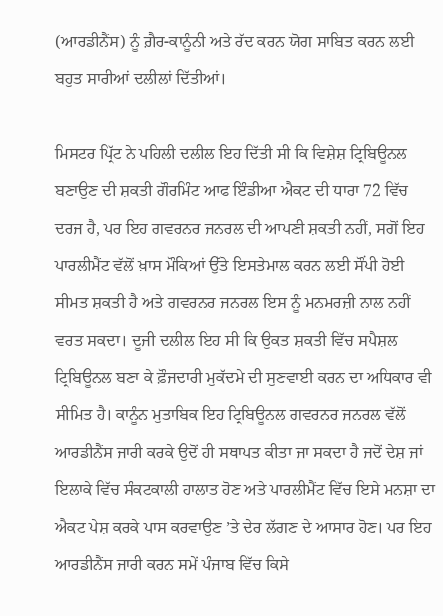(ਆਰਡੀਨੈਂਸ) ਨੂੰ ਗ਼ੈਰ-ਕਾਨੂੰਨੀ ਅਤੇ ਰੱਦ ਕਰਨ ਯੋਗ ਸਾਬਿਤ ਕਰਨ ਲਈ ਬਹੁਤ ਸਾਰੀਆਂ ਦਲੀਲਾਂ ਦਿੱਤੀਆਂ।

ਮਿਸਟਰ ਪ੍ਰਿੱਟ ਨੇ ਪਹਿਲੀ ਦਲੀਲ ਇਹ ਦਿੱਤੀ ਸੀ ਕਿ ਵਿਸ਼ੇਸ਼ ਟ੍ਰਿਬਿਊਨਲ ਬਣਾਉਣ ਦੀ ਸ਼ਕਤੀ ਗੌਰਮਿੰਟ ਆਫ ਇੰਡੀਆ ਐਕਟ ਦੀ ਧਾਰਾ 72 ਵਿੱਚ ਦਰਜ ਹੈ, ਪਰ ਇਹ ਗਵਰਨਰ ਜਨਰਲ ਦੀ ਆਪਣੀ ਸ਼ਕਤੀ ਨਹੀਂ, ਸਗੋਂ ਇਹ ਪਾਰਲੀਮੈਂਟ ਵੱਲੋਂ ਖ਼ਾਸ ਮੌਕਿਆਂ ਉੱਤੇ ਇਸਤੇਮਾਲ ਕਰਨ ਲਈ ਸੌਂਪੀ ਹੋਈ ਸੀਮਤ ਸ਼ਕਤੀ ਹੈ ਅਤੇ ਗਵਰਨਰ ਜਨਰਲ ਇਸ ਨੂੰ ਮਨਮਰਜ਼ੀ ਨਾਲ ਨਹੀਂ ਵਰਤ ਸਕਦਾ। ਦੂਜੀ ਦਲੀਲ ਇਹ ਸੀ ਕਿ ਉਕਤ ਸ਼ਕਤੀ ਵਿੱਚ ਸਪੈਸ਼ਲ ਟ੍ਰਿਬਿਊਨਲ ਬਣਾ ਕੇ ਫ਼ੌਜਦਾਰੀ ਮੁਕੱਦਮੇ ਦੀ ਸੁਣਵਾਈ ਕਰਨ ਦਾ ਅਧਿਕਾਰ ਵੀ ਸੀਮਿਤ ਹੈ। ਕਾਨੂੰਨ ਮੁਤਾਬਿਕ ਇਹ ਟ੍ਰਿਬਿਊਨਲ ਗਵਰਨਰ ਜਨਰਲ ਵੱਲੋਂ ਆਰਡੀਨੈਂਸ ਜਾਰੀ ਕਰਕੇ ਉਦੋਂ ਹੀ ਸਥਾਪਤ ਕੀਤਾ ਜਾ ਸਕਦਾ ਹੈ ਜਦੋਂ ਦੇਸ਼ ਜਾਂ ਇਲਾਕੇ ਵਿੱਚ ਸੰਕਟਕਾਲੀ ਹਾਲਾਤ ਹੋਣ ਅਤੇ ਪਾਰਲੀਮੈਂਟ ਵਿੱਚ ਇਸੇ ਮਨਸ਼ਾ ਦਾ ਐਕਟ ਪੇਸ਼ ਕਰਕੇ ਪਾਸ ਕਰਵਾਉਣ ’ਤੇ ਦੇਰ ਲੱਗਣ ਦੇ ਆਸਾਰ ਹੋਣ। ਪਰ ਇਹ ਆਰਡੀਨੈਂਸ ਜਾਰੀ ਕਰਨ ਸਮੇਂ ਪੰਜਾਬ ਵਿੱਚ ਕਿਸੇ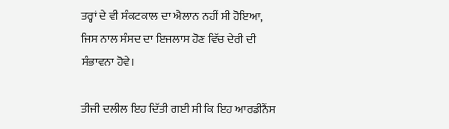ਤਰ੍ਹਾਂ ਦੇ ਵੀ ਸੰਕਟਕਾਲ ਦਾ ਐਲਾਨ ਨਹੀਂ ਸੀ ਹੋਇਆ, ਜਿਸ ਨਾਲ ਸੰਸਦ ਦਾ ਇਜਲਾਸ ਹੋਣ ਵਿੱਚ ਦੇਰੀ ਦੀ ਸੰਭਾਵਨਾ ਹੋਵੇ।

ਤੀਜੀ ਦਲੀਲ ਇਹ ਦਿੱਤੀ ਗਈ ਸੀ ਕਿ ਇਹ ਆਰਡੀਨੈਂਸ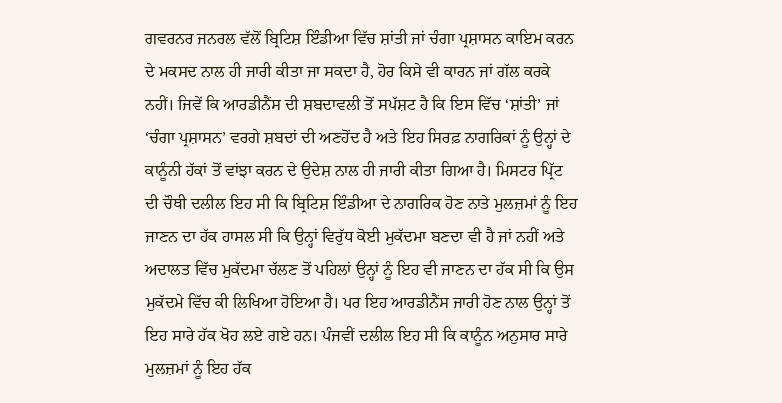ਗਵਰਨਰ ਜਨਰਲ ਵੱਲੋਂ ਬ੍ਰਿਟਿਸ਼ ਇੰਡੀਆ ਵਿੱਚ ਸ਼ਾਂਤੀ ਜਾਂ ਚੰਗਾ ਪ੍ਰਸ਼ਾਸਨ ਕਾਇਮ ਕਰਨ ਦੇ ਮਕਸਦ ਨਾਲ ਹੀ ਜਾਰੀ ਕੀਤਾ ਜਾ ਸਕਦਾ ਹੈ, ਹੋਰ ਕਿਸੇ ਵੀ ਕਾਰਨ ਜਾਂ ਗੱਲ ਕਰਕੇ ਨਹੀਂ। ਜਿਵੇਂ ਕਿ ਆਰਡੀਨੈਂਸ ਦੀ ਸ਼ਬਦਾਵਲੀ ਤੋਂ ਸਪੱਸ਼ਟ ਹੈ ਕਿ ਇਸ ਵਿੱਚ ‘ਸ਼ਾਂਤੀ’ ਜਾਂ ‘ਚੰਗਾ ਪ੍ਰਸ਼ਾਸਨ’ ਵਰਗੇ ਸ਼ਬਦਾਂ ਦੀ ਅਣਹੋਂਦ ਹੈ ਅਤੇ ਇਹ ਸਿਰਫ਼ ਨਾਗਰਿਕਾਂ ਨੂੰ ਉਨ੍ਹਾਂ ਦੇ ਕਾਨੂੰਨੀ ਹੱਕਾਂ ਤੋਂ ਵਾਂਝਾ ਕਰਨ ਦੇ ਉਦੇਸ਼ ਨਾਲ ਹੀ ਜਾਰੀ ਕੀਤਾ ਗਿਆ ਹੈ। ਮਿਸਟਰ ਪ੍ਰਿੱਟ ਦੀ ਚੌਥੀ ਦਲੀਲ ਇਹ ਸੀ ਕਿ ਬ੍ਰਿਟਿਸ਼ ਇੰਡੀਆ ਦੇ ਨਾਗਰਿਕ ਹੋਣ ਨਾਤੇ ਮੁਲਜ਼ਮਾਂ ਨੂੰ ਇਹ ਜਾਣਨ ਦਾ ਹੱਕ ਹਾਸਲ ਸੀ ਕਿ ਉਨ੍ਹਾਂ ਵਿਰੁੱਧ ਕੋਈ ਮੁਕੱਦਮਾ ਬਣਦਾ ਵੀ ਹੈ ਜਾਂ ਨਹੀਂ ਅਤੇ ਅਦਾਲਤ ਵਿੱਚ ਮੁਕੱਦਮਾ ਚੱਲਣ ਤੋਂ ਪਹਿਲਾਂ ਉਨ੍ਹਾਂ ਨੂੰ ਇਹ ਵੀ ਜਾਣਨ ਦਾ ਹੱਕ ਸੀ ਕਿ ਉਸ ਮੁਕੱਦਮੇ ਵਿੱਚ ਕੀ ਲਿਖਿਆ ਹੋਇਆ ਹੈ। ਪਰ ਇਹ ਆਰਡੀਨੈਂਸ ਜਾਰੀ ਹੋਣ ਨਾਲ ਉਨ੍ਹਾਂ ਤੋਂ ਇਹ ਸਾਰੇ ਹੱਕ ਖੋਹ ਲਏ ਗਏ ਹਨ। ਪੰਜਵੀਂ ਦਲੀਲ ਇਹ ਸੀ ਕਿ ਕਾਨੂੰਨ ਅਨੁਸਾਰ ਸਾਰੇ ਮੁਲਜ਼ਮਾਂ ਨੂੰ ਇਹ ਹੱਕ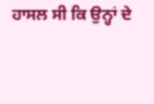ਹਾਸਲ ਸੀ ਕਿ ਉਨ੍ਹਾਂ ਦੇ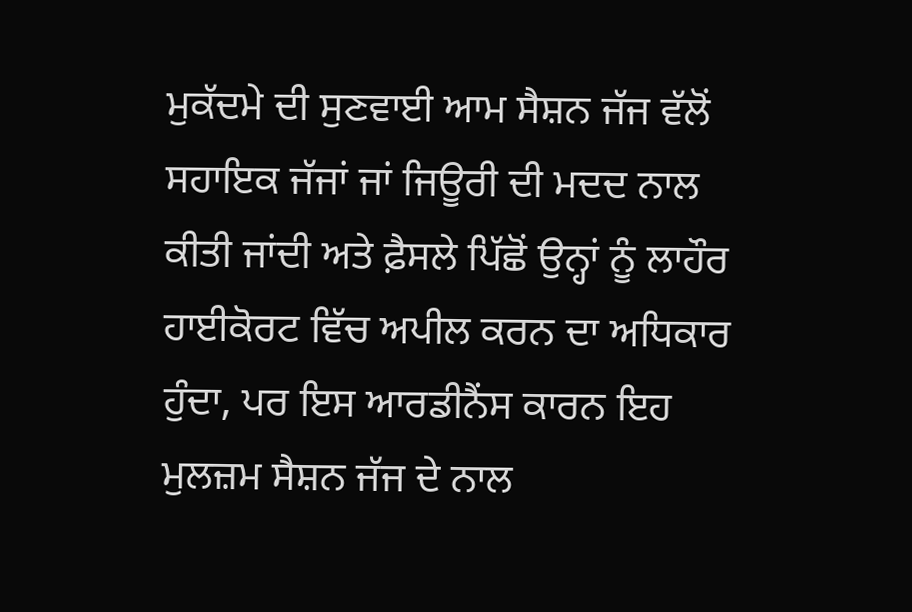ਮੁਕੱਦਮੇ ਦੀ ਸੁਣਵਾਈ ਆਮ ਸੈਸ਼ਨ ਜੱਜ ਵੱਲੋਂ ਸਹਾਇਕ ਜੱਜਾਂ ਜਾਂ ਜਿਊਰੀ ਦੀ ਮਦਦ ਨਾਲ ਕੀਤੀ ਜਾਂਦੀ ਅਤੇ ਫ਼ੈਸਲੇ ਪਿੱਛੋਂ ਉਨ੍ਹਾਂ ਨੂੰ ਲਾਹੌਰ ਹਾਈਕੋਰਟ ਵਿੱਚ ਅਪੀਲ ਕਰਨ ਦਾ ਅਧਿਕਾਰ ਹੁੰਦਾ, ਪਰ ਇਸ ਆਰਡੀਨੈਂਸ ਕਾਰਨ ਇਹ ਮੁਲਜ਼ਮ ਸੈਸ਼ਨ ਜੱਜ ਦੇ ਨਾਲ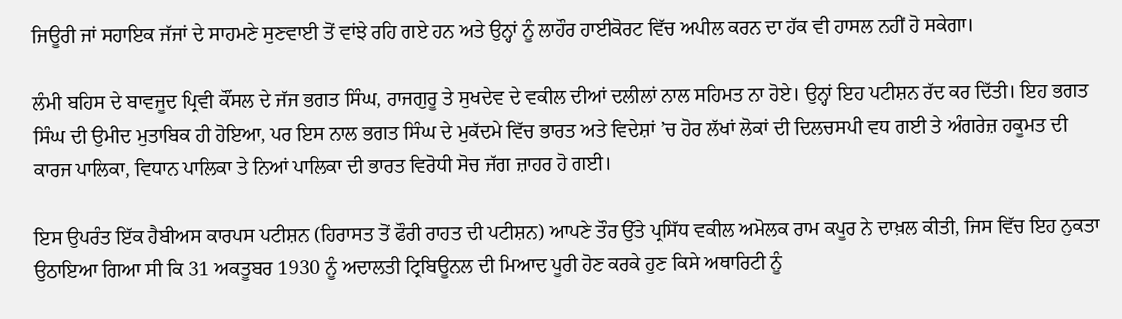ਜਿਊਰੀ ਜਾਂ ਸਹਾਇਕ ਜੱਜਾਂ ਦੇ ਸਾਹਮਣੇ ਸੁਣਵਾਈ ਤੋਂ ਵਾਂਝੇ ਰਹਿ ਗਏ ਹਨ ਅਤੇ ਉਨ੍ਹਾਂ ਨੂੰ ਲਾਹੌਰ ਹਾਈਕੋਰਟ ਵਿੱਚ ਅਪੀਲ ਕਰਨ ਦਾ ਹੱਕ ਵੀ ਹਾਸਲ ਨਹੀਂ ਹੋ ਸਕੇਗਾ।

ਲੰਮੀ ਬਹਿਸ ਦੇ ਬਾਵਜੂਦ ਪ੍ਰਿਵੀ ਕੌਂਸਲ ਦੇ ਜੱਜ ਭਗਤ ਸਿੰਘ, ਰਾਜਗੁਰੂ ਤੇ ਸੁਖਦੇਵ ਦੇ ਵਕੀਲ ਦੀਆਂ ਦਲੀਲਾਂ ਨਾਲ ਸਹਿਮਤ ਨਾ ਹੋਏ। ਉਨ੍ਹਾਂ ਇਹ ਪਟੀਸ਼ਨ ਰੱਦ ਕਰ ਦਿੱਤੀ। ਇਹ ਭਗਤ ਸਿੰਘ ਦੀ ਉਮੀਦ ਮੁਤਾਬਿਕ ਹੀ ਹੋਇਆ, ਪਰ ਇਸ ਨਾਲ ਭਗਤ ਸਿੰਘ ਦੇ ਮੁਕੱਦਮੇ ਵਿੱਚ ਭਾਰਤ ਅਤੇ ਵਿਦੇਸ਼ਾਂ ’ਚ ਹੋਰ ਲੱਖਾਂ ਲੋਕਾਂ ਦੀ ਦਿਲਚਸਪੀ ਵਧ ਗਈ ਤੇ ਅੰਗਰੇਜ਼ ਹਕੂਮਤ ਦੀ ਕਾਰਜ ਪਾਲਿਕਾ, ਵਿਧਾਨ ਪਾਲਿਕਾ ਤੇ ਨਿਆਂ ਪਾਲਿਕਾ ਦੀ ਭਾਰਤ ਵਿਰੋਧੀ ਸੋਚ ਜੱਗ ਜ਼ਾਹਰ ਹੋ ਗਈ।

ਇਸ ਉਪਰੰਤ ਇੱਕ ਹੈਬੀਅਸ ਕਾਰਪਸ ਪਟੀਸ਼ਨ (ਹਿਰਾਸਤ ਤੋਂ ਫੌਰੀ ਰਾਹਤ ਦੀ ਪਟੀਸ਼ਨ) ਆਪਣੇ ਤੌਰ ਉੱਤੇ ਪ੍ਰਸਿੱਧ ਵਕੀਲ ਅਮੋਲਕ ਰਾਮ ਕਪੂਰ ਨੇ ਦਾਖ਼ਲ ਕੀਤੀ, ਜਿਸ ਵਿੱਚ ਇਹ ਨੁਕਤਾ ਉਠਾਇਆ ਗਿਆ ਸੀ ਕਿ 31 ਅਕਤੂਬਰ 1930 ਨੂੰ ਅਦਾਲਤੀ ਟ੍ਰਿਬਿਊਨਲ ਦੀ ਮਿਆਦ ਪੂਰੀ ਹੋਣ ਕਰਕੇ ਹੁਣ ਕਿਸੇ ਅਥਾਰਿਟੀ ਨੂੰ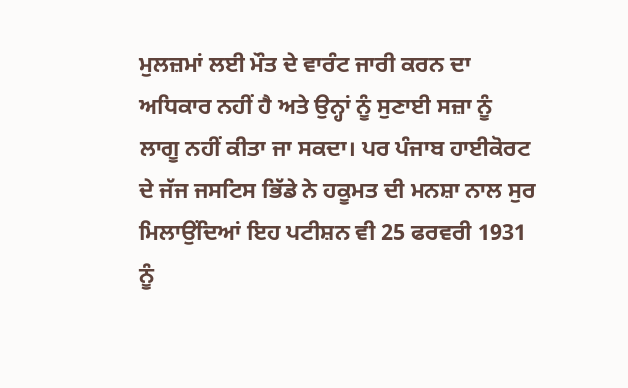ਮੁਲਜ਼ਮਾਂ ਲਈ ਮੌਤ ਦੇ ਵਾਰੰਟ ਜਾਰੀ ਕਰਨ ਦਾ ਅਧਿਕਾਰ ਨਹੀਂ ਹੈ ਅਤੇ ਉਨ੍ਹਾਂ ਨੂੰ ਸੁਣਾਈ ਸਜ਼ਾ ਨੂੰ ਲਾਗੂ ਨਹੀਂ ਕੀਤਾ ਜਾ ਸਕਦਾ। ਪਰ ਪੰਜਾਬ ਹਾਈਕੋਰਟ ਦੇ ਜੱਜ ਜਸਟਿਸ ਭਿੱਡੇ ਨੇ ਹਕੂਮਤ ਦੀ ਮਨਸ਼ਾ ਨਾਲ ਸੁਰ ਮਿਲਾਉਂਦਿਆਂ ਇਹ ਪਟੀਸ਼ਨ ਵੀ 25 ਫਰਵਰੀ 1931 ਨੂੰ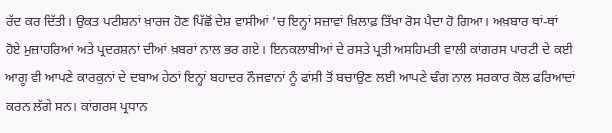ਰੱਦ ਕਰ ਦਿੱਤੀ। ਉਕਤ ਪਟੀਸ਼ਨਾਂ ਖ਼ਾਰਜ ਹੋਣ ਪਿੱਛੋਂ ਦੇਸ਼ ਵਾਸੀਆਂ ’ਚ ਇਨ੍ਹਾਂ ਸਜ਼ਾਵਾਂ ਖ਼ਿਲਾਫ਼ ਤਿੱਖਾ ਰੋਸ ਪੈਦਾ ਹੋ ਗਿਆ। ਅਖ਼ਬਾਰ ਥਾਂ-ਥਾਂ ਹੋਏ ਮੁਜ਼ਾਹਰਿਆਂ ਅਤੇ ਪ੍ਰਦਰਸ਼ਨਾਂ ਦੀਆਂ ਖ਼ਬਰਾਂ ਨਾਲ ਭਰ ਗਏ। ਇਨਕਲਾਬੀਆਂ ਦੇ ਰਸਤੇ ਪ੍ਰਤੀ ਅਸਹਿਮਤੀ ਵਾਲੀ ਕਾਂਗਰਸ ਪਾਰਟੀ ਦੇ ਕਈ ਆਗੂ ਵੀ ਆਪਣੇ ਕਾਰਕੁਨਾਂ ਦੇ ਦਬਾਅ ਹੇਠਾਂ ਇਨ੍ਹਾਂ ਬਹਾਦਰ ਨੌਜਵਾਨਾਂ ਨੂੰ ਫਾਂਸੀ ਤੋਂ ਬਚਾਉਣ ਲਈ ਆਪਣੇ ਢੰਗ ਨਾਲ ਸਰਕਾਰ ਕੋਲ ਫਰਿਆਦਾਂ ਕਰਨ ਲੱਗੇ ਸਨ। ਕਾਂਗਰਸ ਪ੍ਰਧਾਨ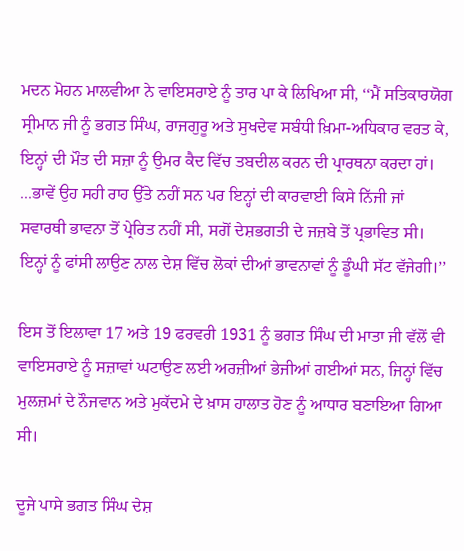ਮਦਨ ਮੋਹਨ ਮਾਲਵੀਆ ਨੇ ਵਾਇਸਰਾਏ ਨੂੰ ਤਾਰ ਪਾ ਕੇ ਲਿਖਿਆ ਸੀ, ‘‘ਮੈਂ ਸਤਿਕਾਰਯੋਗ ਸ੍ਰੀਮਾਨ ਜੀ ਨੂੰ ਭਗਤ ਸਿੰਘ, ਰਾਜਗੁਰੂ ਅਤੇ ਸੁਖਦੇਵ ਸਬੰਧੀ ਖ਼ਿਮਾ-ਅਧਿਕਾਰ ਵਰਤ ਕੇ, ਇਨ੍ਹਾਂ ਦੀ ਮੌਤ ਦੀ ਸਜ਼ਾ ਨੂੰ ਉਮਰ ਕੈਦ ਵਿੱਚ ਤਬਦੀਲ ਕਰਨ ਦੀ ਪ੍ਰਾਰਥਨਾ ਕਰਦਾ ਹਾਂ। ...ਭਾਵੇਂ ਉਹ ਸਹੀ ਰਾਹ ਉੱਤੇ ਨਹੀਂ ਸਨ ਪਰ ਇਨ੍ਹਾਂ ਦੀ ਕਾਰਵਾਈ ਕਿਸੇ ਨਿੱਜੀ ਜਾਂ ਸਵਾਰਥੀ ਭਾਵਨਾ ਤੋਂ ਪ੍ਰੇਰਿਤ ਨਹੀਂ ਸੀ, ਸਗੋਂ ਦੇਸ਼ਭਗਤੀ ਦੇ ਜਜ਼ਬੇ ਤੋਂ ਪ੍ਰਭਾਵਿਤ ਸੀ। ਇਨ੍ਹਾਂ ਨੂੰ ਫਾਂਸੀ ਲਾਉਣ ਨਾਲ ਦੇਸ਼ ਵਿੱਚ ਲੋਕਾਂ ਦੀਆਂ ਭਾਵਨਾਵਾਂ ਨੂੰ ਡੂੰਘੀ ਸੱਟ ਵੱਜੇਗੀ।’’

ਇਸ ਤੋਂ ਇਲਾਵਾ 17 ਅਤੇ 19 ਫਰਵਰੀ 1931 ਨੂੰ ਭਗਤ ਸਿੰਘ ਦੀ ਮਾਤਾ ਜੀ ਵੱਲੋਂ ਵੀ ਵਾਇਸਰਾਏ ਨੂੰ ਸਜ਼ਾਵਾਂ ਘਟਾਉਣ ਲਈ ਅਰਜ਼ੀਆਂ ਭੇਜੀਆਂ ਗਈਆਂ ਸਨ, ਜਿਨ੍ਹਾਂ ਵਿੱਚ ਮੁਲਜ਼ਮਾਂ ਦੇ ਨੌਜਵਾਨ ਅਤੇ ਮੁਕੱਦਮੇ ਦੇ ਖ਼ਾਸ ਹਾਲਾਤ ਹੋਣ ਨੂੰ ਆਧਾਰ ਬਣਾਇਆ ਗਿਆ ਸੀ।

ਦੂਜੇ ਪਾਸੇ ਭਗਤ ਸਿੰਘ ਦੇਸ਼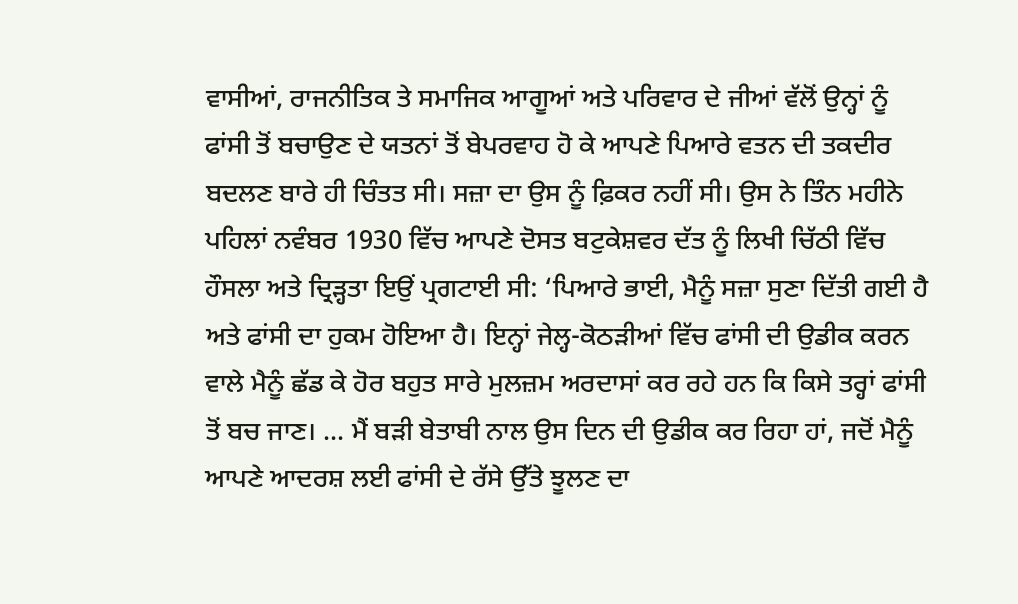ਵਾਸੀਆਂ, ਰਾਜਨੀਤਿਕ ਤੇ ਸਮਾਜਿਕ ਆਗੂਆਂ ਅਤੇ ਪਰਿਵਾਰ ਦੇ ਜੀਆਂ ਵੱਲੋਂ ਉਨ੍ਹਾਂ ਨੂੰ ਫਾਂਸੀ ਤੋਂ ਬਚਾਉਣ ਦੇ ਯਤਨਾਂ ਤੋਂ ਬੇਪਰਵਾਹ ਹੋ ਕੇ ਆਪਣੇ ਪਿਆਰੇ ਵਤਨ ਦੀ ਤਕਦੀਰ ਬਦਲਣ ਬਾਰੇ ਹੀ ਚਿੰਤਤ ਸੀ। ਸਜ਼ਾ ਦਾ ਉਸ ਨੂੰ ਫ਼ਿਕਰ ਨਹੀਂ ਸੀ। ਉਸ ਨੇ ਤਿੰਨ ਮਹੀਨੇ ਪਹਿਲਾਂ ਨਵੰਬਰ 1930 ਵਿੱਚ ਆਪਣੇ ਦੋਸਤ ਬਟੁਕੇਸ਼ਵਰ ਦੱਤ ਨੂੰ ਲਿਖੀ ਚਿੱਠੀ ਵਿੱਚ ਹੌਸਲਾ ਅਤੇ ਦ੍ਰਿੜ੍ਹਤਾ ਇਉਂ ਪ੍ਰਗਟਾਈ ਸੀ: ‘ਪਿਆਰੇ ਭਾਈ, ਮੈਨੂੰ ਸਜ਼ਾ ਸੁਣਾ ਦਿੱਤੀ ਗਈ ਹੈ ਅਤੇ ਫਾਂਸੀ ਦਾ ਹੁਕਮ ਹੋਇਆ ਹੈ। ਇਨ੍ਹਾਂ ਜੇਲ੍ਹ-ਕੋਠੜੀਆਂ ਵਿੱਚ ਫਾਂਸੀ ਦੀ ਉਡੀਕ ਕਰਨ ਵਾਲੇ ਮੈਨੂੰ ਛੱਡ ਕੇ ਹੋਰ ਬਹੁਤ ਸਾਰੇ ਮੁਲਜ਼ਮ ਅਰਦਾਸਾਂ ਕਰ ਰਹੇ ਹਨ ਕਿ ਕਿਸੇ ਤਰ੍ਹਾਂ ਫਾਂਸੀ ਤੋਂ ਬਚ ਜਾਣ। ... ਮੈਂ ਬੜੀ ਬੇਤਾਬੀ ਨਾਲ ਉਸ ਦਿਨ ਦੀ ਉਡੀਕ ਕਰ ਰਿਹਾ ਹਾਂ, ਜਦੋਂ ਮੈਨੂੰ ਆਪਣੇ ਆਦਰਸ਼ ਲਈ ਫਾਂਸੀ ਦੇ ਰੱਸੇ ਉੱਤੇ ਝੂਲਣ ਦਾ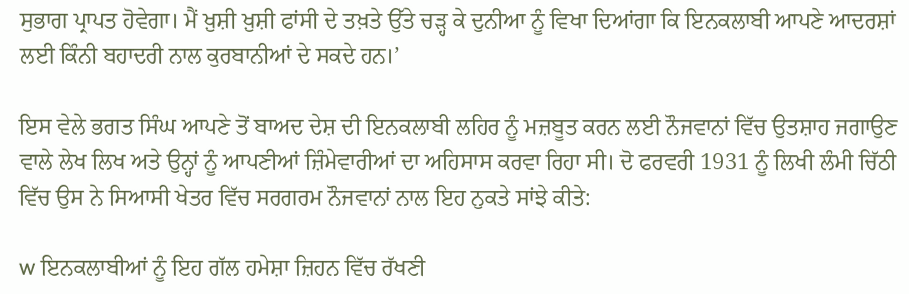ਸੁਭਾਗ ਪ੍ਰਾਪਤ ਹੋਵੇਗਾ। ਮੈਂ ਖ਼ੁਸ਼ੀ ਖ਼ੁਸ਼ੀ ਫਾਂਸੀ ਦੇ ਤਖ਼ਤੇ ਉੱਤੇ ਚੜ੍ਹ ਕੇ ਦੁਨੀਆ ਨੂੰ ਵਿਖਾ ਦਿਆਂਗਾ ਕਿ ਇਨਕਲਾਬੀ ਆਪਣੇ ਆਦਰਸ਼ਾਂ ਲਈ ਕਿੰਨੀ ਬਹਾਦਰੀ ਨਾਲ ਕੁਰਬਾਨੀਆਂ ਦੇ ਸਕਦੇ ਹਨ।’

ਇਸ ਵੇਲੇ ਭਗਤ ਸਿੰਘ ਆਪਣੇ ਤੋਂ ਬਾਅਦ ਦੇਸ਼ ਦੀ ਇਨਕਲਾਬੀ ਲਹਿਰ ਨੂੰ ਮਜ਼ਬੂਤ ਕਰਨ ਲਈ ਨੌਜਵਾਨਾਂ ਵਿੱਚ ਉਤਸ਼ਾਹ ਜਗਾਉਣ ਵਾਲੇ ਲੇਖ ਲਿਖ ਅਤੇ ਉਨ੍ਹਾਂ ਨੂੰ ਆਪਣੀਆਂ ਜ਼ਿੰਮੇਵਾਰੀਆਂ ਦਾ ਅਹਿਸਾਸ ਕਰਵਾ ਰਿਹਾ ਸੀ। ਦੋ ਫਰਵਰੀ 1931 ਨੂੰ ਲਿਖੀ ਲੰਮੀ ਚਿੱਠੀ ਵਿੱਚ ਉਸ ਨੇ ਸਿਆਸੀ ਖੇਤਰ ਵਿੱਚ ਸਰਗਰਮ ਨੌਜਵਾਨਾਂ ਨਾਲ ਇਹ ਨੁਕਤੇ ਸਾਂਝੇ ਕੀਤੇ:

w ਇਨਕਲਾਬੀਆਂ ਨੂੰ ਇਹ ਗੱਲ ਹਮੇਸ਼ਾ ਜ਼ਿਹਨ ਵਿੱਚ ਰੱਖਣੀ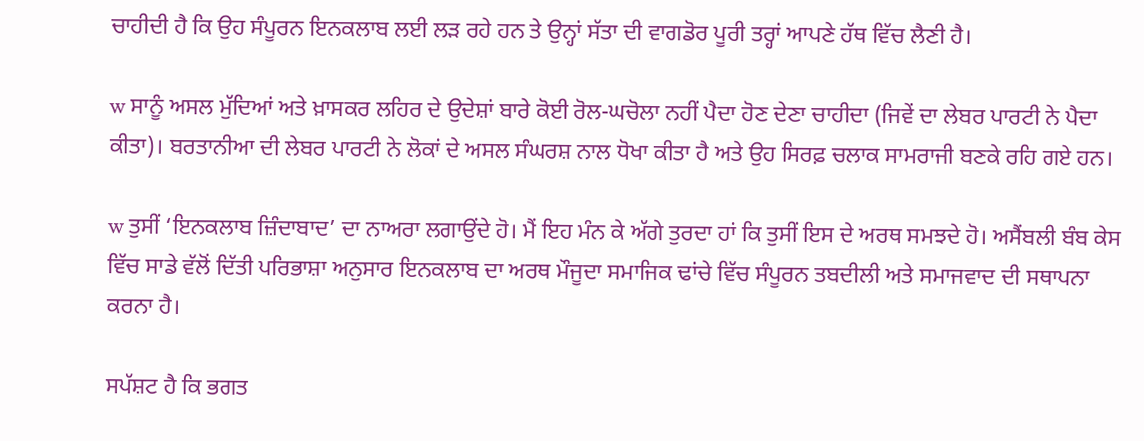ਚਾਹੀਦੀ ਹੈ ਕਿ ਉਹ ਸੰਪੂਰਨ ਇਨਕਲਾਬ ਲਈ ਲੜ ਰਹੇ ਹਨ ਤੇ ਉਨ੍ਹਾਂ ਸੱਤਾ ਦੀ ਵਾਗਡੋਰ ਪੂਰੀ ਤਰ੍ਹਾਂ ਆਪਣੇ ਹੱਥ ਵਿੱਚ ਲੈਣੀ ਹੈ।

w ਸਾਨੂੰ ਅਸਲ ਮੁੱਦਿਆਂ ਅਤੇ ਖ਼ਾਸਕਰ ਲਹਿਰ ਦੇ ਉਦੇਸ਼ਾਂ ਬਾਰੇ ਕੋਈ ਰੋਲ-ਘਚੋਲਾ ਨਹੀਂ ਪੈਦਾ ਹੋਣ ਦੇਣਾ ਚਾਹੀਦਾ (ਜਿਵੇਂ ਦਾ ਲੇਬਰ ਪਾਰਟੀ ਨੇ ਪੈਦਾ ਕੀਤਾ)। ਬਰਤਾਨੀਆ ਦੀ ਲੇਬਰ ਪਾਰਟੀ ਨੇ ਲੋਕਾਂ ਦੇ ਅਸਲ ਸੰਘਰਸ਼ ਨਾਲ ਧੋਖਾ ਕੀਤਾ ਹੈ ਅਤੇ ਉਹ ਸਿਰਫ਼ ਚਲਾਕ ਸਾਮਰਾਜੀ ਬਣਕੇ ਰਹਿ ਗਏ ਹਨ।

w ਤੁਸੀਂ ‘ਇਨਕਲਾਬ ਜ਼ਿੰਦਾਬਾਦ’ ਦਾ ਨਾਅਰਾ ਲਗਾਉਂਦੇ ਹੋ। ਮੈਂ ਇਹ ਮੰਨ ਕੇ ਅੱਗੇ ਤੁਰਦਾ ਹਾਂ ਕਿ ਤੁਸੀਂ ਇਸ ਦੇ ਅਰਥ ਸਮਝਦੇ ਹੋ। ਅਸੈਂਬਲੀ ਬੰਬ ਕੇਸ ਵਿੱਚ ਸਾਡੇ ਵੱਲੋਂ ਦਿੱਤੀ ਪਰਿਭਾਸ਼ਾ ਅਨੁਸਾਰ ਇਨਕਲਾਬ ਦਾ ਅਰਥ ਮੌਜੂਦਾ ਸਮਾਜਿਕ ਢਾਂਚੇ ਵਿੱਚ ਸੰਪੂਰਨ ਤਬਦੀਲੀ ਅਤੇ ਸਮਾਜਵਾਦ ਦੀ ਸਥਾਪਨਾ ਕਰਨਾ ਹੈ।

ਸਪੱਸ਼ਟ ਹੈ ਕਿ ਭਗਤ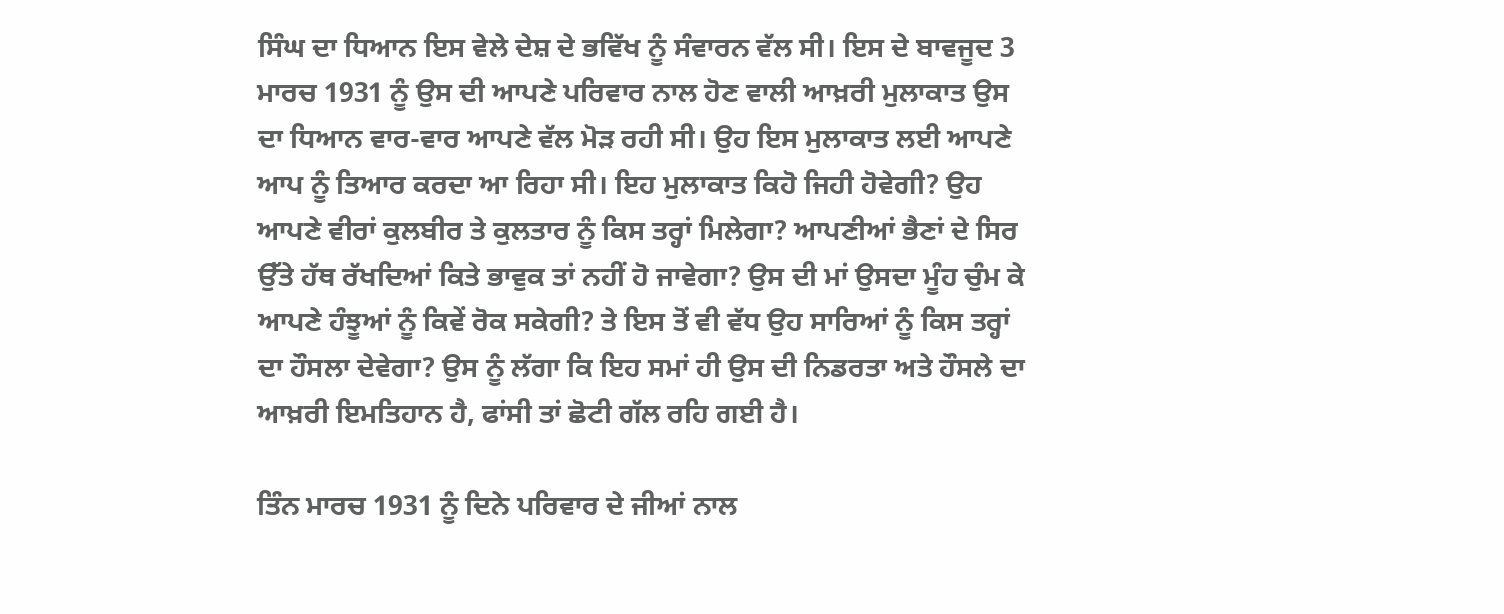ਸਿੰਘ ਦਾ ਧਿਆਨ ਇਸ ਵੇਲੇ ਦੇਸ਼ ਦੇ ਭਵਿੱਖ ਨੂੰ ਸੰਵਾਰਨ ਵੱਲ ਸੀ। ਇਸ ਦੇ ਬਾਵਜੂਦ 3 ਮਾਰਚ 1931 ਨੂੰ ਉਸ ਦੀ ਆਪਣੇ ਪਰਿਵਾਰ ਨਾਲ ਹੋਣ ਵਾਲੀ ਆਖ਼ਰੀ ਮੁਲਾਕਾਤ ਉਸ ਦਾ ਧਿਆਨ ਵਾਰ-ਵਾਰ ਆਪਣੇ ਵੱਲ ਮੋੜ ਰਹੀ ਸੀ। ਉਹ ਇਸ ਮੁਲਾਕਾਤ ਲਈ ਆਪਣੇ ਆਪ ਨੂੰ ਤਿਆਰ ਕਰਦਾ ਆ ਰਿਹਾ ਸੀ। ਇਹ ਮੁਲਾਕਾਤ ਕਿਹੋ ਜਿਹੀ ਹੋਵੇਗੀ? ਉਹ ਆਪਣੇ ਵੀਰਾਂ ਕੁਲਬੀਰ ਤੇ ਕੁਲਤਾਰ ਨੂੰ ਕਿਸ ਤਰ੍ਹਾਂ ਮਿਲੇਗਾ? ਆਪਣੀਆਂ ਭੈਣਾਂ ਦੇ ਸਿਰ ਉੱਤੇ ਹੱਥ ਰੱਖਦਿਆਂ ਕਿਤੇ ਭਾਵੁਕ ਤਾਂ ਨਹੀਂ ਹੋ ਜਾਵੇਗਾ? ਉਸ ਦੀ ਮਾਂ ਉਸਦਾ ਮੂੰਹ ਚੁੰਮ ਕੇ ਆਪਣੇ ਹੰਝੂਆਂ ਨੂੰ ਕਿਵੇਂ ਰੋਕ ਸਕੇਗੀ? ਤੇ ਇਸ ਤੋਂ ਵੀ ਵੱਧ ਉਹ ਸਾਰਿਆਂ ਨੂੰ ਕਿਸ ਤਰ੍ਹਾਂ ਦਾ ਹੌਸਲਾ ਦੇਵੇਗਾ? ਉਸ ਨੂੰ ਲੱਗਾ ਕਿ ਇਹ ਸਮਾਂ ਹੀ ਉਸ ਦੀ ਨਿਡਰਤਾ ਅਤੇ ਹੌਸਲੇ ਦਾ ਆਖ਼ਰੀ ਇਮਤਿਹਾਨ ਹੈ, ਫਾਂਸੀ ਤਾਂ ਛੋਟੀ ਗੱਲ ਰਹਿ ਗਈ ਹੈ।

ਤਿੰਨ ਮਾਰਚ 1931 ਨੂੰ ਦਿਨੇ ਪਰਿਵਾਰ ਦੇ ਜੀਆਂ ਨਾਲ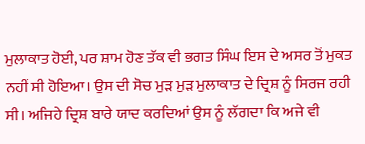ਮੁਲਾਕਾਤ ਹੋਈ, ਪਰ ਸ਼ਾਮ ਹੋਣ ਤੱਕ ਵੀ ਭਗਤ ਸਿੰਘ ਇਸ ਦੇ ਅਸਰ ਤੋਂ ਮੁਕਤ ਨਹੀਂ ਸੀ ਹੋਇਆ। ਉਸ ਦੀ ਸੋਚ ਮੁੜ ਮੁੜ ਮੁਲਾਕਾਤ ਦੇ ਦ੍ਰਿਸ਼ ਨੂੰ ਸਿਰਜ ਰਹੀ ਸੀ। ਅਜਿਹੇ ਦ੍ਰਿਸ਼ ਬਾਰੇ ਯਾਦ ਕਰਦਿਆਂ ਉਸ ਨੂੰ ਲੱਗਦਾ ਕਿ ਅਜੇ ਵੀ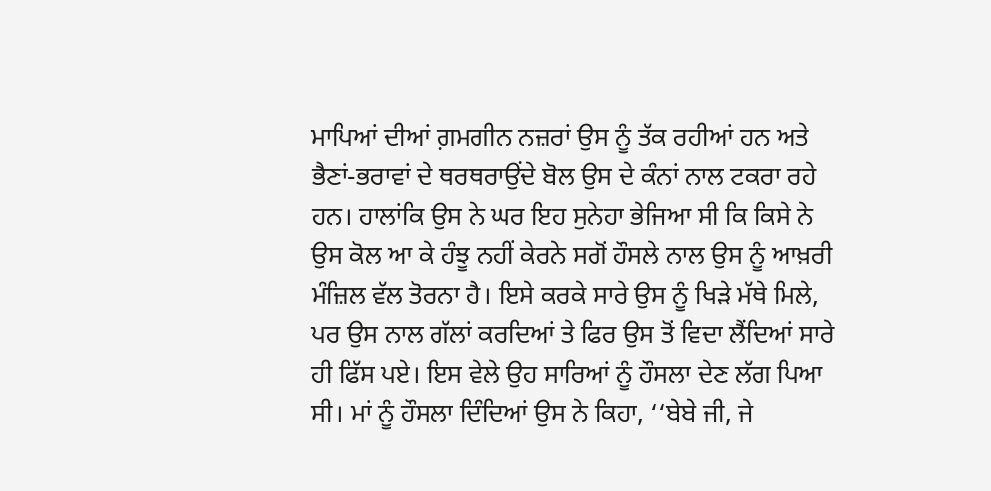ਮਾਪਿਆਂ ਦੀਆਂ ਗ਼ਮਗੀਨ ਨਜ਼ਰਾਂ ਉਸ ਨੂੰ ਤੱਕ ਰਹੀਆਂ ਹਨ ਅਤੇ ਭੈਣਾਂ-ਭਰਾਵਾਂ ਦੇ ਥਰਥਰਾਉਂਦੇ ਬੋਲ ਉਸ ਦੇ ਕੰਨਾਂ ਨਾਲ ਟਕਰਾ ਰਹੇ ਹਨ। ਹਾਲਾਂਕਿ ਉਸ ਨੇ ਘਰ ਇਹ ਸੁਨੇਹਾ ਭੇਜਿਆ ਸੀ ਕਿ ਕਿਸੇ ਨੇ ਉਸ ਕੋਲ ਆ ਕੇ ਹੰਝੂ ਨਹੀਂ ਕੇਰਨੇ ਸਗੋਂ ਹੌਸਲੇ ਨਾਲ ਉਸ ਨੂੰ ਆਖ਼ਰੀ ਮੰਜ਼ਿਲ ਵੱਲ ਤੋਰਨਾ ਹੈ। ਇਸੇ ਕਰਕੇ ਸਾਰੇ ਉਸ ਨੂੰ ਖਿੜੇ ਮੱਥੇ ਮਿਲੇ, ਪਰ ਉਸ ਨਾਲ ਗੱਲਾਂ ਕਰਦਿਆਂ ਤੇ ਫਿਰ ਉਸ ਤੋਂ ਵਿਦਾ ਲੈਂਦਿਆਂ ਸਾਰੇ ਹੀ ਫਿੱਸ ਪਏ। ਇਸ ਵੇਲੇ ਉਹ ਸਾਰਿਆਂ ਨੂੰ ਹੌਸਲਾ ਦੇਣ ਲੱਗ ਪਿਆ ਸੀ। ਮਾਂ ਨੂੰ ਹੌਸਲਾ ਦਿੰਦਿਆਂ ਉਸ ਨੇ ਕਿਹਾ, ‘‘ਬੇਬੇ ਜੀ, ਜੇ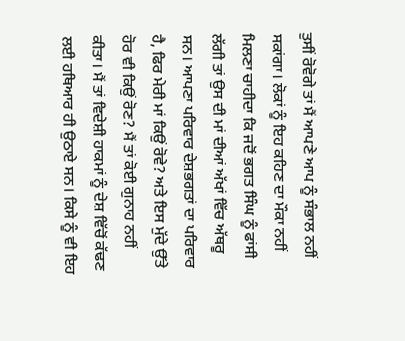ਤੁਸੀਂ ਰੋਵੋਗੇ ਤਾਂ ਮੈਂ ਆਪਣੇ ਆਪ ਨੂੰ ਸੰਭਾਲ ਨਹੀਂ ਸਕਾਂਗਾ। ਲੋਕਾਂ ਨੂੰ ਇਹ ਕਹਿਣ ਦਾ ਮੌਕਾ ਨਹੀਂ ਮਿਲਣਾ ਚਾਹੀਦਾ ਕਿ ਜਦੋਂ ਭਗਤ ਸਿੰਘ ਨੂੰ ਫਾਂਸੀ ਲੱਗੀ ਤਾਂ ਉਸ ਦੀ ਮਾਂ ਦੀਆਂ ਅੱਖਾਂ ਵਿੱਚ ਅੱਥਰੂ ਸਨ। ਆਪਣਾ ਪਰਿਵਾਰ ਦੇਸ਼ਭਗਤਾਂ ਦਾ ਪਰਿਵਾਰ ਹੈ, ਫਿਰ ਮੇਰੀ ਮਾਂ ਕਿਉਂ ਰੋਵੇ? ਅਤੇ ਇਸ ਮੁੱਦੇ ਉੱਤੇ ਹੋਰ ਵੀ ਕਿਉਂ ਰੋਣ? ਮੈਂ ਤਾਂ ਕੋਈ ਗੁਨਾਹ ਨਹੀਂ ਕੀਤਾ। ਮੈਂ ਤਾਂ ਵਿਦੇਸ਼ੀ ਹਾਕਮਾਂ ਨੂੰ ਦੇਸ਼ ਵਿੱਚੋਂ ਕੱਢਣ ਲਈ ਹਥਿਆਰ ਹੀ ਉਠਾਏ ਸਨ। ਕਿਸੇ ਨੂੰ ਵੀ ਇਹ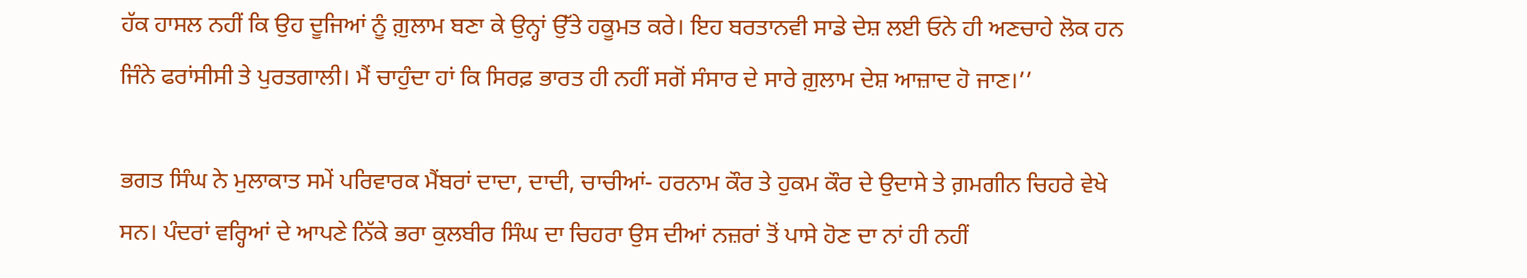ਹੱਕ ਹਾਸਲ ਨਹੀਂ ਕਿ ਉਹ ਦੂਜਿਆਂ ਨੂੰ ਗ਼ੁਲਾਮ ਬਣਾ ਕੇ ਉਨ੍ਹਾਂ ਉੱਤੇ ਹਕੂਮਤ ਕਰੇ। ਇਹ ਬਰਤਾਨਵੀ ਸਾਡੇ ਦੇਸ਼ ਲਈ ਓਨੇ ਹੀ ਅਣਚਾਹੇ ਲੋਕ ਹਨ ਜਿੰਨੇ ਫਰਾਂਸੀਸੀ ਤੇ ਪੁਰਤਗਾਲੀ। ਮੈਂ ਚਾਹੁੰਦਾ ਹਾਂ ਕਿ ਸਿਰਫ਼ ਭਾਰਤ ਹੀ ਨਹੀਂ ਸਗੋਂ ਸੰਸਾਰ ਦੇ ਸਾਰੇ ਗ਼ੁਲਾਮ ਦੇਸ਼ ਆਜ਼ਾਦ ਹੋ ਜਾਣ।’’

ਭਗਤ ਸਿੰਘ ਨੇ ਮੁਲਾਕਾਤ ਸਮੇਂ ਪਰਿਵਾਰਕ ਮੈਂਬਰਾਂ ਦਾਦਾ, ਦਾਦੀ, ਚਾਚੀਆਂ- ਹਰਨਾਮ ਕੌਰ ਤੇ ਹੁਕਮ ਕੌਰ ਦੇ ਉਦਾਸੇ ਤੇ ਗ਼ਮਗੀਨ ਚਿਹਰੇ ਵੇਖੇ ਸਨ। ਪੰਦਰਾਂ ਵਰ੍ਹਿਆਂ ਦੇ ਆਪਣੇ ਨਿੱਕੇ ਭਰਾ ਕੁਲਬੀਰ ਸਿੰਘ ਦਾ ਚਿਹਰਾ ਉਸ ਦੀਆਂ ਨਜ਼ਰਾਂ ਤੋਂ ਪਾਸੇ ਹੋਣ ਦਾ ਨਾਂ ਹੀ ਨਹੀਂ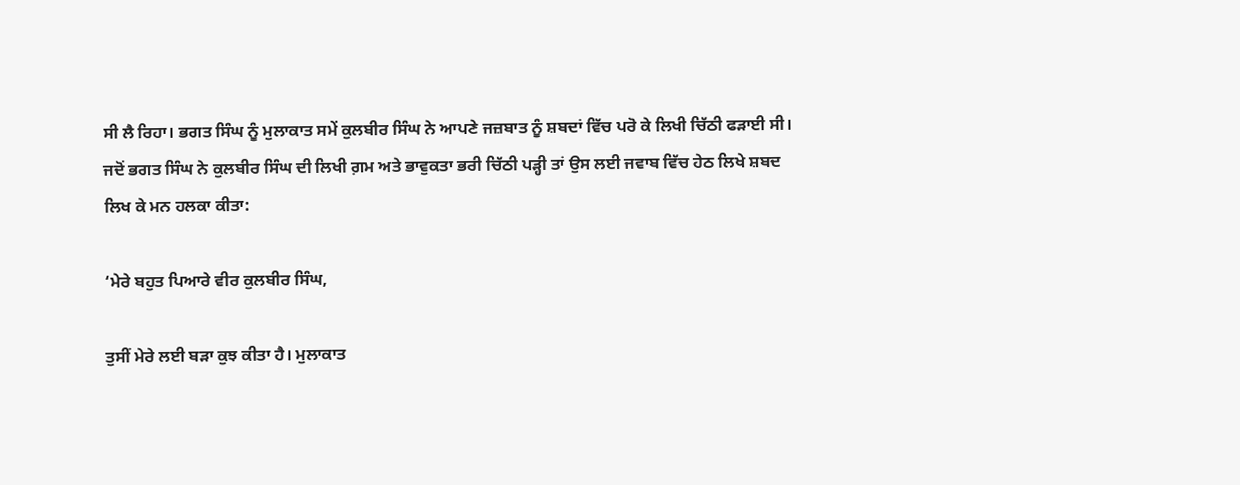ਸੀ ਲੈ ਰਿਹਾ। ਭਗਤ ਸਿੰਘ ਨੂੰ ਮੁਲਾਕਾਤ ਸਮੇਂ ਕੁਲਬੀਰ ਸਿੰਘ ਨੇ ਆਪਣੇ ਜਜ਼ਬਾਤ ਨੂੰ ਸ਼ਬਦਾਂ ਵਿੱਚ ਪਰੋ ਕੇ ਲਿਖੀ ਚਿੱਠੀ ਫੜਾਈ ਸੀ। ਜਦੋਂ ਭਗਤ ਸਿੰਘ ਨੇ ਕੁਲਬੀਰ ਸਿੰਘ ਦੀ ਲਿਖੀ ਗ਼ਮ ਅਤੇ ਭਾਵੁਕਤਾ ਭਰੀ ਚਿੱਠੀ ਪੜ੍ਹੀ ਤਾਂ ਉਸ ਲਈ ਜਵਾਬ ਵਿੱਚ ਹੇਠ ਲਿਖੇ ਸ਼ਬਦ ਲਿਖ ਕੇ ਮਨ ਹਲਕਾ ਕੀਤਾ:

‘ਮੇਰੇ ਬਹੁਤ ਪਿਆਰੇ ਵੀਰ ਕੁਲਬੀਰ ਸਿੰਘ,

ਤੁਸੀਂ ਮੇਰੇ ਲਈ ਬੜਾ ਕੁਝ ਕੀਤਾ ਹੈ। ਮੁਲਾਕਾਤ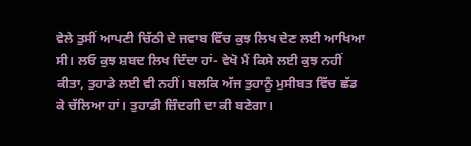ਵੇਲੇ ਤੁਸੀਂ ਆਪਣੀ ਚਿੱਠੀ ਦੇ ਜਵਾਬ ਵਿੱਚ ਕੁਝ ਲਿਖ ਦੇਣ ਲਈ ਆਖਿਆ ਸੀ। ਲਓ ਕੁਝ ਸ਼ਬਦ ਲਿਖ ਦਿੰਦਾ ਹਾਂ- ਵੇਖੋ ਮੈਂ ਕਿਸੇ ਲਈ ਕੁਝ ਨਹੀਂ ਕੀਤਾ, ਤੁਹਾਡੇ ਲਈ ਵੀ ਨਹੀਂ। ਬਲਕਿ ਅੱਜ ਤੁਹਾਨੂੰ ਮੁਸੀਬਤ ਵਿੱਚ ਛੱਡ ਕੇ ਚੱਲਿਆ ਹਾਂ। ਤੁਹਾਡੀ ਜ਼ਿੰਦਗੀ ਦਾ ਕੀ ਬਣੇਗਾ।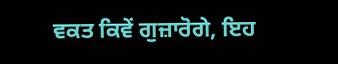ਵਕਤ ਕਿਵੇਂ ਗੁਜ਼ਾਰੋਗੇ, ਇਹ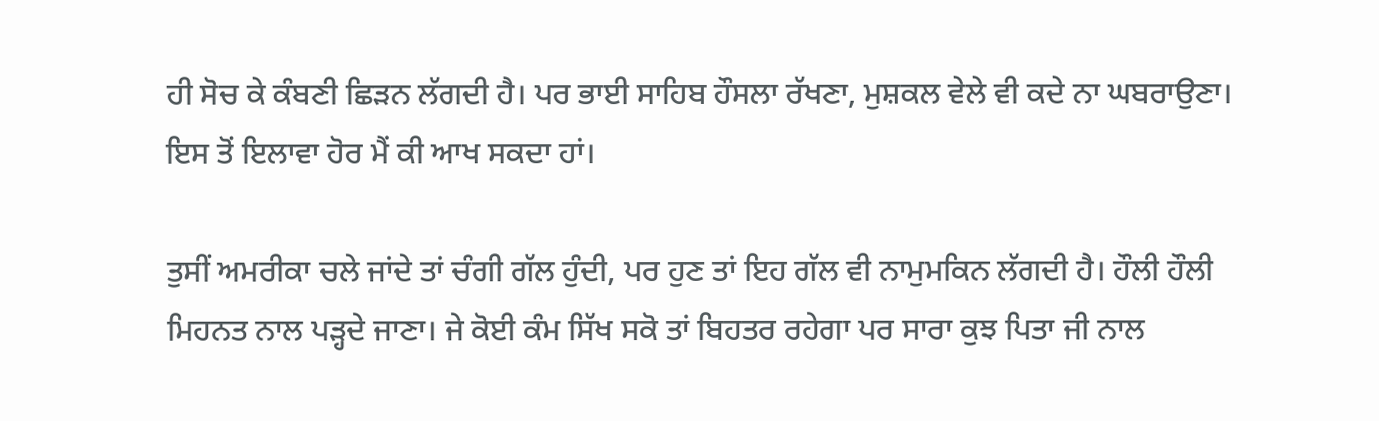ਹੀ ਸੋਚ ਕੇ ਕੰਬਣੀ ਛਿੜਨ ਲੱਗਦੀ ਹੈ। ਪਰ ਭਾਈ ਸਾਹਿਬ ਹੌਸਲਾ ਰੱਖਣਾ, ਮੁਸ਼ਕਲ ਵੇਲੇ ਵੀ ਕਦੇ ਨਾ ਘਬਰਾਉਣਾ। ਇਸ ਤੋਂ ਇਲਾਵਾ ਹੋਰ ਮੈਂ ਕੀ ਆਖ ਸਕਦਾ ਹਾਂ।

ਤੁਸੀਂ ਅਮਰੀਕਾ ਚਲੇ ਜਾਂਦੇ ਤਾਂ ਚੰਗੀ ਗੱਲ ਹੁੰਦੀ, ਪਰ ਹੁਣ ਤਾਂ ਇਹ ਗੱਲ ਵੀ ਨਾਮੁਮਕਿਨ ਲੱਗਦੀ ਹੈ। ਹੌਲੀ ਹੌਲੀ ਮਿਹਨਤ ਨਾਲ ਪੜ੍ਹਦੇ ਜਾਣਾ। ਜੇ ਕੋਈ ਕੰਮ ਸਿੱਖ ਸਕੋ ਤਾਂ ਬਿਹਤਰ ਰਹੇਗਾ ਪਰ ਸਾਰਾ ਕੁਝ ਪਿਤਾ ਜੀ ਨਾਲ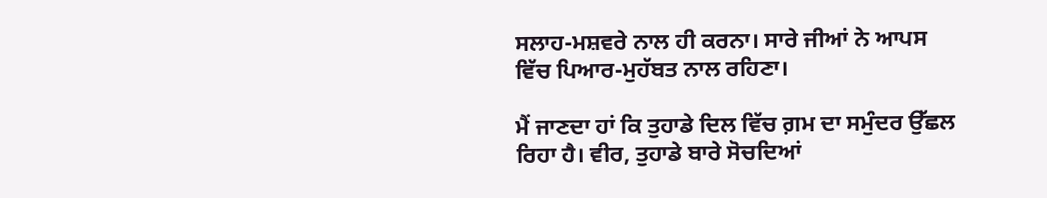ਸਲਾਹ-ਮਸ਼ਵਰੇ ਨਾਲ ਹੀ ਕਰਨਾ। ਸਾਰੇ ਜੀਆਂ ਨੇ ਆਪਸ ਵਿੱਚ ਪਿਆਰ-ਮੁਹੱਬਤ ਨਾਲ ਰਹਿਣਾ।

ਮੈਂ ਜਾਣਦਾ ਹਾਂ ਕਿ ਤੁਹਾਡੇ ਦਿਲ ਵਿੱਚ ਗ਼ਮ ਦਾ ਸਮੁੰਦਰ ਉੱਛਲ ਰਿਹਾ ਹੈ। ਵੀਰ, ਤੁਹਾਡੇ ਬਾਰੇ ਸੋਚਦਿਆਂ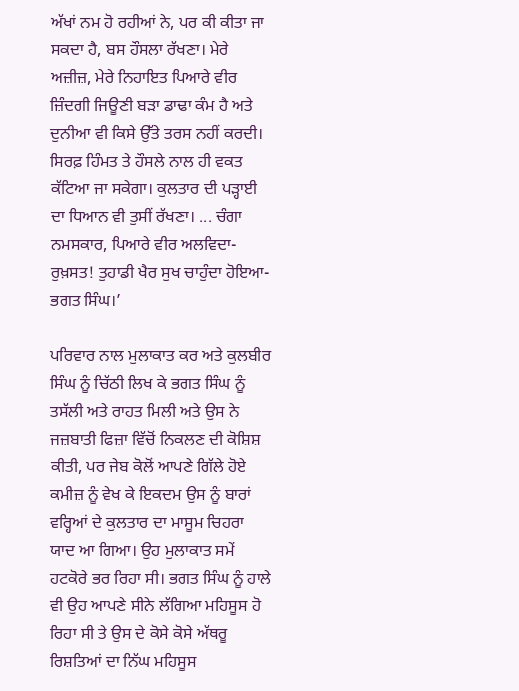ਅੱਖਾਂ ਨਮ ਹੋ ਰਹੀਆਂ ਨੇ, ਪਰ ਕੀ ਕੀਤਾ ਜਾ ਸਕਦਾ ਹੈ, ਬਸ ਹੌਸਲਾ ਰੱਖਣਾ। ਮੇਰੇ ਅਜ਼ੀਜ਼, ਮੇਰੇ ਨਿਹਾਇਤ ਪਿਆਰੇ ਵੀਰ ਜ਼ਿੰਦਗੀ ਜਿਊਣੀ ਬੜਾ ਡਾਢਾ ਕੰਮ ਹੈ ਅਤੇ ਦੁਨੀਆ ਵੀ ਕਿਸੇ ਉੱਤੇ ਤਰਸ ਨਹੀਂ ਕਰਦੀ। ਸਿਰਫ਼ ਹਿੰਮਤ ਤੇ ਹੌਸਲੇ ਨਾਲ ਹੀ ਵਕਤ ਕੱਟਿਆ ਜਾ ਸਕੇਗਾ। ਕੁਲਤਾਰ ਦੀ ਪੜ੍ਹਾਈ ਦਾ ਧਿਆਨ ਵੀ ਤੁਸੀਂ ਰੱਖਣਾ। ... ਚੰਗਾ ਨਮਸਕਾਰ, ਪਿਆਰੇ ਵੀਰ ਅਲਵਿਦਾ- ਰੁਖ਼ਸਤ! ਤੁਹਾਡੀ ਖੈਰ ਸੁਖ ਚਾਹੁੰਦਾ ਹੋਇਆ- ਭਗਤ ਸਿੰਘ।’

ਪਰਿਵਾਰ ਨਾਲ ਮੁਲਾਕਾਤ ਕਰ ਅਤੇ ਕੁਲਬੀਰ ਸਿੰਘ ਨੂੰ ਚਿੱਠੀ ਲਿਖ ਕੇ ਭਗਤ ਸਿੰਘ ਨੂੰ ਤਸੱਲੀ ਅਤੇ ਰਾਹਤ ਮਿਲੀ ਅਤੇ ਉਸ ਨੇ ਜਜ਼ਬਾਤੀ ਫਿਜ਼ਾ ਵਿੱਚੋਂ ਨਿਕਲਣ ਦੀ ਕੋਸ਼ਿਸ਼ ਕੀਤੀ, ਪਰ ਜੇਬ ਕੋਲੋਂ ਆਪਣੇ ਗਿੱਲੇ ਹੋਏ ਕਮੀਜ਼ ਨੂੰ ਵੇਖ ਕੇ ਇਕਦਮ ਉਸ ਨੂੰ ਬਾਰਾਂ ਵਰ੍ਹਿਆਂ ਦੇ ਕੁਲਤਾਰ ਦਾ ਮਾਸੂਮ ਚਿਹਰਾ ਯਾਦ ਆ ਗਿਆ। ਉਹ ਮੁਲਾਕਾਤ ਸਮੇਂ ਹਟਕੋਰੇ ਭਰ ਰਿਹਾ ਸੀ। ਭਗਤ ਸਿੰਘ ਨੂੰ ਹਾਲੇ ਵੀ ਉਹ ਆਪਣੇ ਸੀਨੇ ਲੱਗਿਆ ਮਹਿਸੂਸ ਹੋ ਰਿਹਾ ਸੀ ਤੇ ਉਸ ਦੇ ਕੋਸੇ ਕੋਸੇ ਅੱਥਰੂ ਰਿਸ਼ਤਿਆਂ ਦਾ ਨਿੱਘ ਮਹਿਸੂਸ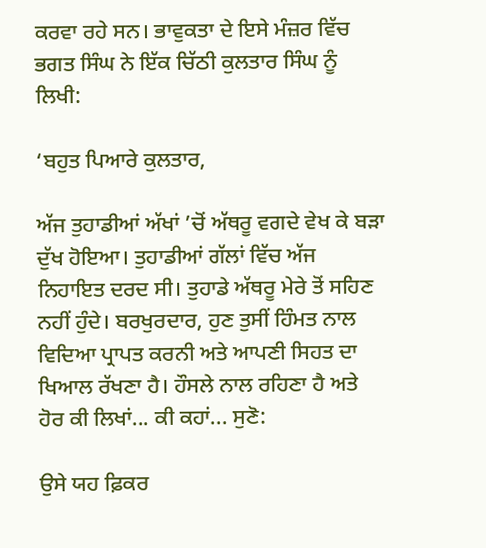ਕਰਵਾ ਰਹੇ ਸਨ। ਭਾਵੁਕਤਾ ਦੇ ਇਸੇ ਮੰਜ਼ਰ ਵਿੱਚ ਭਗਤ ਸਿੰਘ ਨੇ ਇੱਕ ਚਿੱਠੀ ਕੁਲਤਾਰ ਸਿੰਘ ਨੂੰ ਲਿਖੀ:

‘ਬਹੁਤ ਪਿਆਰੇ ਕੁਲਤਾਰ,

ਅੱਜ ਤੁਹਾਡੀਆਂ ਅੱਖਾਂ ’ਚੋਂ ਅੱਥਰੂ ਵਗਦੇ ਵੇਖ ਕੇ ਬੜਾ ਦੁੱਖ ਹੋਇਆ। ਤੁਹਾਡੀਆਂ ਗੱਲਾਂ ਵਿੱਚ ਅੱਜ ਨਿਹਾਇਤ ਦਰਦ ਸੀ। ਤੁਹਾਡੇ ਅੱਥਰੂ ਮੇਰੇ ਤੋਂ ਸਹਿਣ ਨਹੀਂ ਹੁੰਦੇ। ਬਰਖੁਰਦਾਰ, ਹੁਣ ਤੁਸੀਂ ਹਿੰਮਤ ਨਾਲ ਵਿਦਿਆ ਪ੍ਰਾਪਤ ਕਰਨੀ ਅਤੇ ਆਪਣੀ ਸਿਹਤ ਦਾ ਖਿਆਲ ਰੱਖਣਾ ਹੈ। ਹੌਸਲੇ ਨਾਲ ਰਹਿਣਾ ਹੈ ਅਤੇ ਹੋਰ ਕੀ ਲਿਖਾਂ... ਕੀ ਕਹਾਂ... ਸੁਣੋ:

ਉਸੇ ਯਹ ਫ਼ਿਕਰ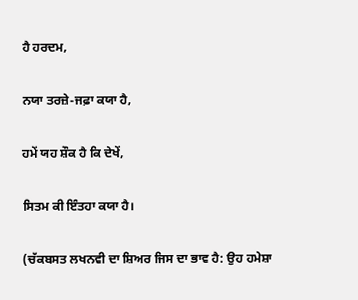ਹੈ ਹਰਦਮ,

ਨਯਾ ਤਰਜ਼ੇ-ਜਫ਼ਾ ਕਯਾ ਹੈ,

ਹਮੇਂ ਯਹ ਸ਼ੌਕ ਹੈ ਕਿ ਦੇਖੇਂ,

ਸਿਤਮ ਕੀ ਇੰਤਹਾ ਕਯਾ ਹੈ।

(ਚੱਕਬਸਤ ਲਖਨਵੀ ਦਾ ਸ਼ਿਅਰ ਜਿਸ ਦਾ ਭਾਵ ਹੈ: ਉਹ ਹਮੇਸ਼ਾ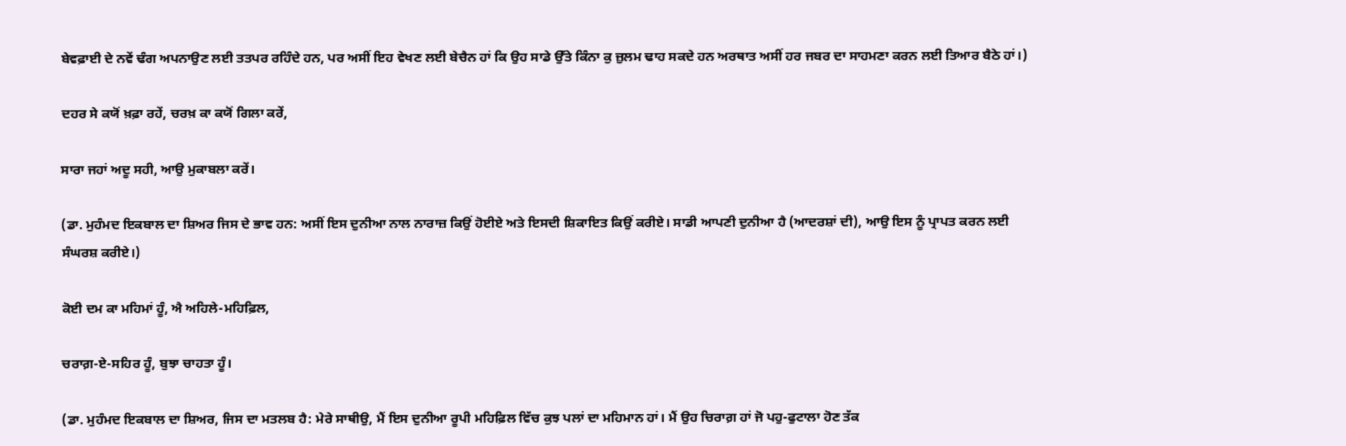ਬੇਵਫ਼ਾਈ ਦੇ ਨਵੇਂ ਢੰਗ ਅਪਨਾਉਣ ਲਈ ਤਤਪਰ ਰਹਿੰਦੇ ਹਨ, ਪਰ ਅਸੀਂ ਇਹ ਵੇਖਣ ਲਈ ਬੇਚੈਨ ਹਾਂ ਕਿ ਉਹ ਸਾਡੇ ਉੱਤੇ ਕਿੰਨਾ ਕੁ ਜ਼ੁਲਮ ਢਾਹ ਸਕਦੇ ਹਨ ਅਰਥਾਤ ਅਸੀਂ ਹਰ ਜਬਰ ਦਾ ਸਾਹਮਣਾ ਕਰਨ ਲਈ ਤਿਆਰ ਬੈਠੇ ਹਾਂ।)

ਦਹਰ ਸੇ ਕਯੋਂ ਖ਼ਫ਼ਾ ਰਹੇਂ, ਚਰਖ਼ ਕਾ ਕਯੋਂ ਗਿਲਾ ਕਰੇਂ,

ਸਾਰਾ ਜਹਾਂ ਅਦੂ ਸਹੀ, ਆਉ ਮੁਕਾਬਲਾ ਕਰੇਂ।

(ਡਾ. ਮੁਹੰਮਦ ਇਕਬਾਲ ਦਾ ਸ਼ਿਅਰ ਜਿਸ ਦੇ ਭਾਵ ਹਨ: ਅਸੀਂ ਇਸ ਦੁਨੀਆ ਨਾਲ ਨਾਰਾਜ਼ ਕਿਉਂ ਹੋਈਏ ਅਤੇ ਇਸਦੀ ਸ਼ਿਕਾਇਤ ਕਿਉਂ ਕਰੀਏ। ਸਾਡੀ ਆਪਣੀ ਦੁਨੀਆ ਹੈ (ਆਦਰਸ਼ਾਂ ਦੀ), ਆਉ ਇਸ ਨੂੰ ਪ੍ਰਾਪਤ ਕਰਨ ਲਈ ਸੰਘਰਸ਼ ਕਰੀਏ।)

ਕੋਈ ਦਮ ਕਾ ਮਹਿਮਾਂ ਹੂੰ, ਐ ਅਹਿਲੇ-ਮਹਿਫ਼ਿਲ,

ਚਰਾਗ਼-ਏ-ਸਹਿਰ ਹੂੰ, ਬੁਝਾ ਚਾਹਤਾ ਹੂੰ।

(ਡਾ. ਮੁਹੰਮਦ ਇਕਬਾਲ ਦਾ ਸ਼ਿਅਰ, ਜਿਸ ਦਾ ਮਤਲਬ ਹੈ: ਮੇਰੇ ਸਾਥੀਉ, ਮੈਂ ਇਸ ਦੁਨੀਆ ਰੂਪੀ ਮਹਿਫ਼ਿਲ ਵਿੱਚ ਕੁਝ ਪਲਾਂ ਦਾ ਮਹਿਮਾਨ ਹਾਂ। ਮੈਂ ਉਹ ਚਿਰਾਗ਼ ਹਾਂ ਜੋ ਪਹੁ-ਫੁਟਾਲਾ ਹੋਣ ਤੱਕ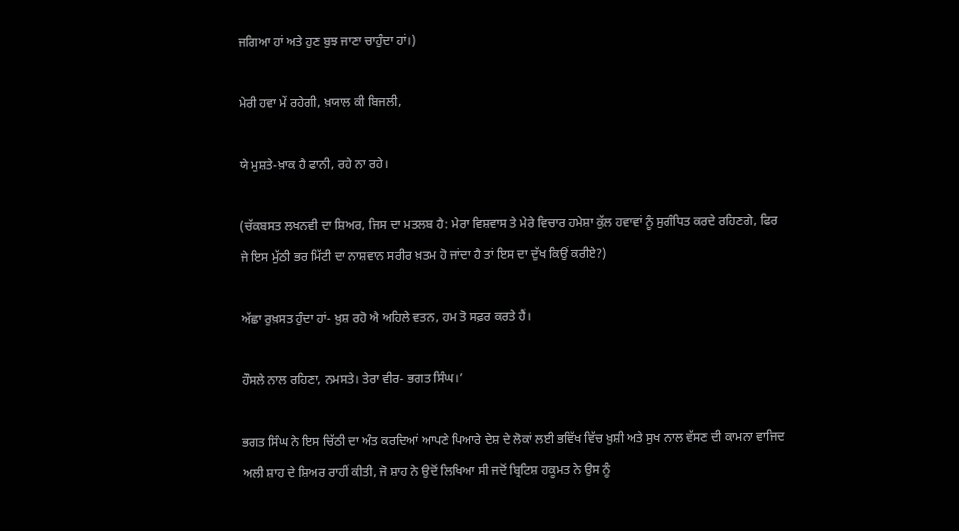ਜਗਿਆ ਹਾਂ ਅਤੇ ਹੁਣ ਬੁਝ ਜਾਣਾ ਚਾਹੁੰਦਾ ਹਾਂ।)

ਮੇਰੀ ਹਵਾ ਮੇਂ ਰਹੇਗੀ, ਖ਼ਯਾਲ ਕੀ ਬਿਜਲੀ,

ਯੇ ਮੁਸ਼ਤੇ-ਖ਼ਾਕ ਹੈ ਫਾਨੀ, ਰਹੇ ਨਾ ਰਹੇ।

(ਚੱਕਬਸਤ ਲਖਨਵੀ ਦਾ ਸ਼ਿਅਰ, ਜਿਸ ਦਾ ਮਤਲਬ ਹੈ: ਮੇਰਾ ਵਿਸ਼ਵਾਸ ਤੇ ਮੇਰੇ ਵਿਚਾਰ ਹਮੇਸ਼ਾ ਕੁੱਲ ਹਵਾਵਾਂ ਨੂੰ ਸੁਗੰਧਿਤ ਕਰਦੇ ਰਹਿਣਗੇ, ਫਿਰ ਜੇ ਇਸ ਮੁੱਠੀ ਭਰ ਮਿੱਟੀ ਦਾ ਨਾਸ਼ਵਾਨ ਸਰੀਰ ਖ਼ਤਮ ਹੋ ਜਾਂਦਾ ਹੈ ਤਾਂ ਇਸ ਦਾ ਦੁੱਖ ਕਿਉਂ ਕਰੀਏ?)

ਅੱਛਾ ਰੁਖ਼ਸਤ ਹੁੰਦਾ ਹਾਂ- ਖ਼ੁਸ਼ ਰਹੋ ਐ ਅਹਿਲੇ ਵਤਨ, ਹਮ ਤੋ ਸਫ਼ਰ ਕਰਤੇ ਹੈਂ।

ਹੌਸਲੇ ਨਾਲ ਰਹਿਣਾ, ਨਮਸਤੇ। ਤੇਰਾ ਵੀਰ- ਭਗਤ ਸਿੰਘ।’

ਭਗਤ ਸਿੰਘ ਨੇ ਇਸ ਚਿੱਠੀ ਦਾ ਅੰਤ ਕਰਦਿਆਂ ਆਪਣੇ ਪਿਆਰੇ ਦੇਸ਼ ਦੇ ਲੋਕਾਂ ਲਈ ਭਵਿੱਖ ਵਿੱਚ ਖ਼ੁਸ਼ੀ ਅਤੇ ਸੁਖ ਨਾਲ ਵੱਸਣ ਦੀ ਕਾਮਨਾ ਵਾਜਿਦ ਅਲੀ ਸ਼ਾਹ ਦੇ ਸ਼ਿਅਰ ਰਾਹੀਂ ਕੀਤੀ, ਜੋ ਸ਼ਾਹ ਨੇ ਉਦੋਂ ਲਿਖਿਆ ਸੀ ਜਦੋਂ ਬ੍ਰਿਟਿਸ਼ ਹਕੂਮਤ ਨੇ ਉਸ ਨੂੰ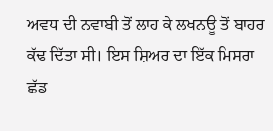ਅਵਧ ਦੀ ਨਵਾਬੀ ਤੋਂ ਲਾਹ ਕੇ ਲਖਨਊ ਤੋਂ ਬਾਹਰ ਕੱਢ ਦਿੱਤਾ ਸੀ। ਇਸ ਸ਼ਿਅਰ ਦਾ ਇੱਕ ਮਿਸਰਾ ਛੱਡ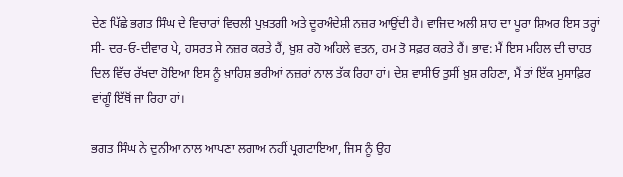ਦੇਣ ਪਿੱਛੇ ਭਗਤ ਸਿੰਘ ਦੇ ਵਿਚਾਰਾਂ ਵਿਚਲੀ ਪੁਖ਼ਤਗੀ ਅਤੇ ਦੂਰਅੰਦੇਸ਼ੀ ਨਜ਼ਰ ਆਉਂਦੀ ਹੈ। ਵਾਜਿਦ ਅਲੀ ਸ਼ਾਹ ਦਾ ਪੂਰਾ ਸ਼ਿਅਰ ਇਸ ਤਰ੍ਹਾਂ ਸੀ- ਦਰ-ਓ-ਦੀਵਾਰ ਪੇ, ਹਸਰਤ ਸੇ ਨਜ਼ਰ ਕਰਤੇ ਹੈਂ, ਖ਼ੁਸ਼ ਰਹੋ ਅਹਿਲੇ ਵਤਨ, ਹਮ ਤੋ ਸਫ਼ਰ ਕਰਤੇ ਹੈਂ। ਭਾਵ: ਮੈਂ ਇਸ ਮਹਿਲ ਦੀ ਚਾਹਤ ਦਿਲ ਵਿੱਚ ਰੱਖਦਾ ਹੋਇਆ ਇਸ ਨੂੰ ਖ਼ਾਹਿਸ਼ ਭਰੀਆਂ ਨਜ਼ਰਾਂ ਨਾਲ ਤੱਕ ਰਿਹਾ ਹਾਂ। ਦੇਸ਼ ਵਾਸੀਓ ਤੁਸੀਂ ਖ਼ੁਸ਼ ਰਹਿਣਾ, ਮੈਂ ਤਾਂ ਇੱਕ ਮੁਸਾਫ਼ਿਰ ਵਾਂਗੂੰ ਇੱਥੋਂ ਜਾ ਰਿਹਾ ਹਾਂ।

ਭਗਤ ਸਿੰਘ ਨੇ ਦੁਨੀਆ ਨਾਲ ਆਪਣਾ ਲਗਾਅ ਨਹੀਂ ਪ੍ਰਗਟਾਇਆ, ਜਿਸ ਨੂੰ ਉਹ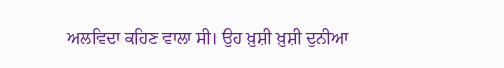ਅਲਵਿਦਾ ਕਹਿਣ ਵਾਲਾ ਸੀ। ਉਹ ਖ਼ੁਸ਼ੀ ਖ਼ੁਸ਼ੀ ਦੁਨੀਆ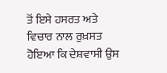ਤੋਂ ਇਸੇ ਹਸਰਤ ਅਤੇ ਵਿਚਾਰ ਨਾਲ ਰੁਖ਼ਸਤ ਹੋਇਆ ਕਿ ਦੇਸ਼ਵਾਸੀ ਉਸ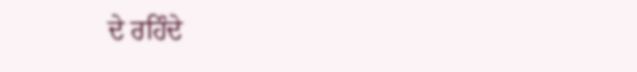ਦੇ ਰਹਿੰਦੇ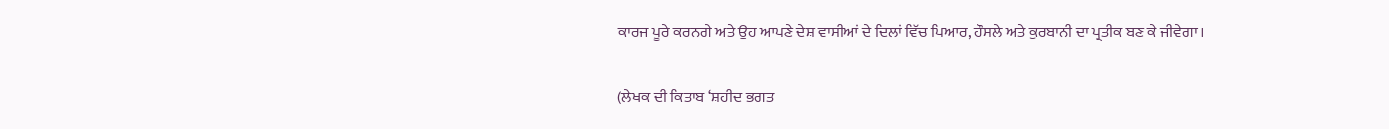ਕਾਰਜ ਪੂਰੇ ਕਰਨਗੇ ਅਤੇ ਉਹ ਆਪਣੇ ਦੇਸ਼ ਵਾਸੀਆਂ ਦੇ ਦਿਲਾਂ ਵਿੱਚ ਪਿਆਰ, ਹੌਸਲੇ ਅਤੇ ਕੁਰਬਾਨੀ ਦਾ ਪ੍ਰਤੀਕ ਬਣ ਕੇ ਜੀਵੇਗਾ।

(ਲੇਖਕ ਦੀ ਕਿਤਾਬ ‘ਸ਼ਹੀਦ ਭਗਤ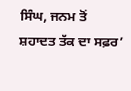ਸਿੰਘ, ਜਨਮ ਤੋਂ ਸ਼ਹਾਦਤ ਤੱਕ ਦਾ ਸਫ਼ਰ’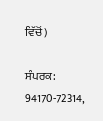ਵਿੱਚੋਂ)

ਸੰਪਰਕ: 94170-72314,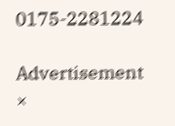0175-2281224

Advertisement
×